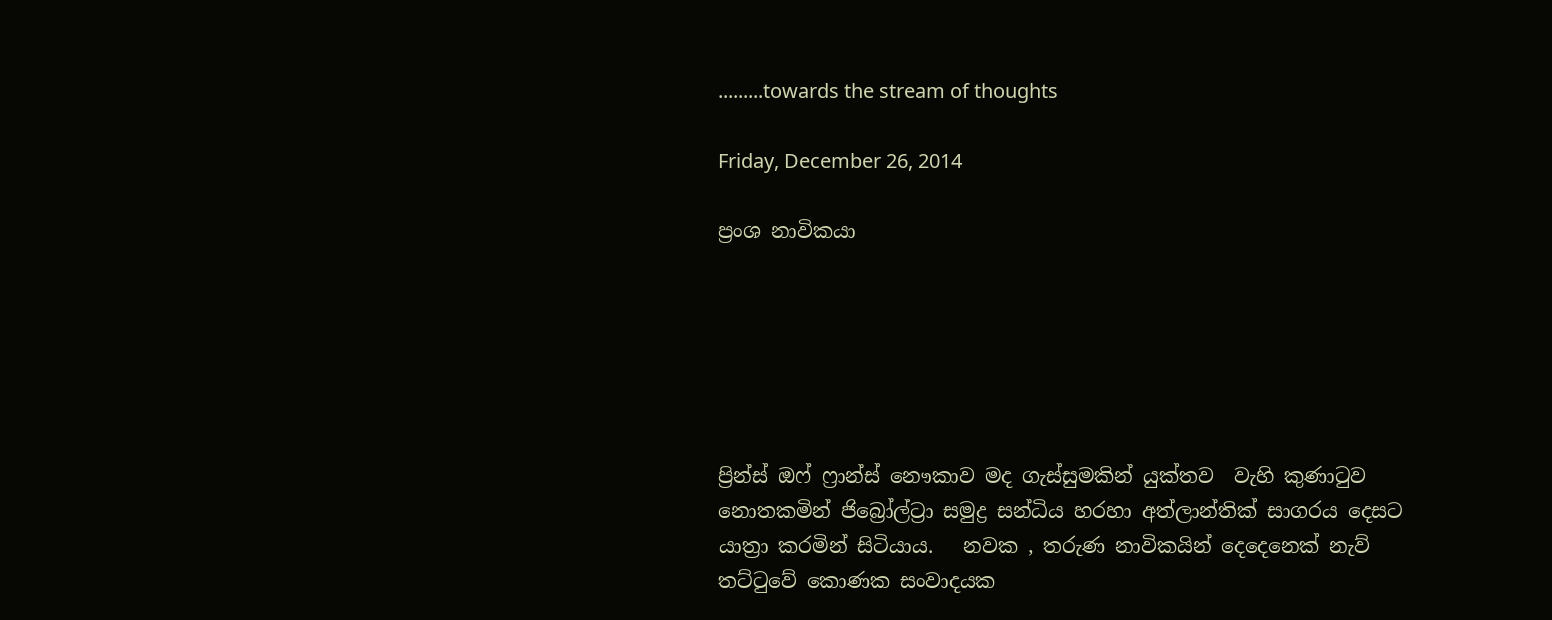.........towards the stream of thoughts

Friday, December 26, 2014

ප්‍රංශ නාවිකයා






ප්‍රින්ස් ඔෆ් ෆ්‍රාන්ස් නෞකාව මද ගැස්සුමකින් යුක්තව  වැහි කුණාටුව නොතකමින් ජිබ්‍රෝල්ට්‍රා සමුද්‍ර සන්ධිය හරහා අත්ලාන්තික් සාගරය දෙසට යාත්‍රා කරමින් සිටියාය.   නවක , තරුණ නාවිකයින් දෙදෙනෙක් නැව් තට්ටුවේ කොණක සංවාදයක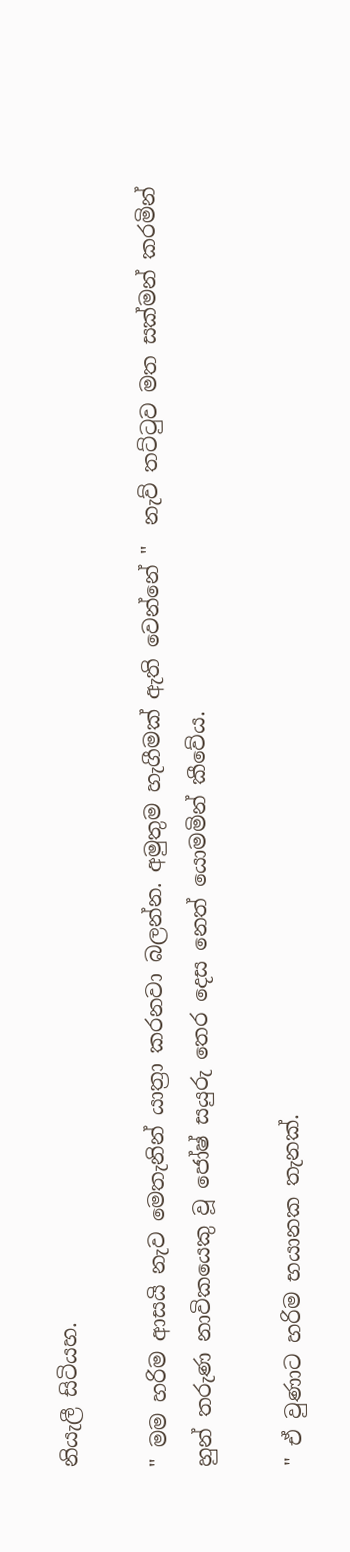නියැලී සිටියහ.

" මම හරිම ආසයි නැව මෙතැනින් යාත්‍රා කරනවා බලන්න. අමුතුම හැගීමක් ඇති වෙන්නේ "  නැව් තට්ටුව මත සක්මන් කරමින් හුන් තරුණ නාවිකයෙකු වූ ජෝෂ් සයුරු තෙර දෙස නෙත් යොමමින් කීවේය.

" ඒ වුණාට හරිම භයානක තැනක්.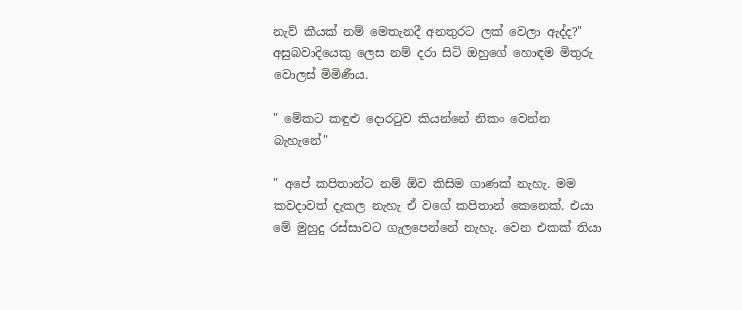නැව් කීයක් නම් මෙතැනදී අනතුරට ලක් වෙලා ඇද්ද?" අසුබවාදියෙකු ලෙස නම් දරා සිටි ඔහුගේ හොඳම මිතුරු වොලස් මිමිණීය.

" මේකට කඳුළු දොරටුව කියන්නේ නිකං වෙන්න බැහැනේ"

" අපේ කපිතාන්ට නම් ඕව කිසිම ගාණක් නැහැ. මම කවදාවත් දැකල නැහැ ඒ වගේ කපිතාන් කෙනෙක්. එයා මේ මුහුදු රස්සාවට ගැලපෙන්නේ නැහැ. වෙන එකක් තියා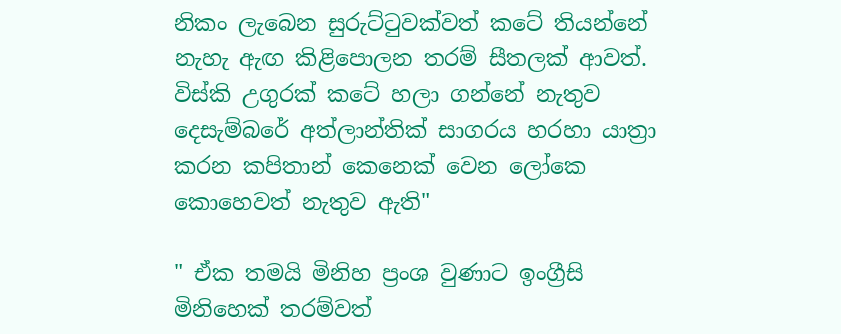නිකං ලැබෙන සුරුට්ටුවක්වත් කටේ තියන්නේ නැහැ ඇඟ කිළිපොලන තරම් සීතලක් ආවත්. විස්කි උගුරක් කටේ හලා ගන්නේ නැතුව දෙසැම්බරේ අත්ලාන්තික් සාගරය හරහා යාත්‍රා කරන කපිතාන් කෙනෙක් වෙන ලෝකෙ කොහෙවත් නැතුව ඇති"

" ඒක තමයි මිනිහ ප්‍රංශ වුණාට ඉංග්‍රීසි මිනිහෙක් තරම්වත්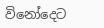විනෝදෙට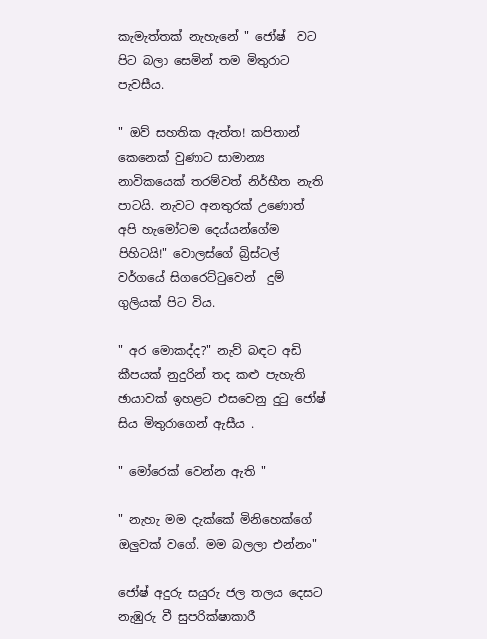කැමැත්තක් නැහැනේ " ජෝෂ්  වට පිට බලා සෙමින් තම මිතුරාට පැවසීය.

" ඔව් සහතික ඇත්ත! කපිතාන් කෙනෙක් වුණාට සාමාන්‍ය නාවිකයෙක් තරම්වත් නිර්භීත නැති පාටයි. නැවට අනතුරක් උණොත් අපි හැමෝටම දෙය්යන්ගේම පිහිටයි!" වොලස්ගේ බ්‍රිස්ටල් වර්ගයේ සිගරෙට්ටුවෙන්  දුම් ගුලියක් පිට විය.

" අර මොකද්ද?" නැව් බඳට අඩි කීපයක් නුදුරින් තද කළු පැහැති ඡායාවක් ඉහළට එසවෙනු දුටු ජෝෂ් සිය මිතුරාගෙන් ඇසීය .

" මෝරෙක් වෙන්න ඇති "

" නැහැ මම දැක්කේ මිනිහෙක්ගේ ඔලුවක් වගේ. මම බලලා එන්නං"

ජෝෂ් අදුරු සයුරු ජල තලය දෙසට නැඹුරු වී සුපරික්ෂාකාරී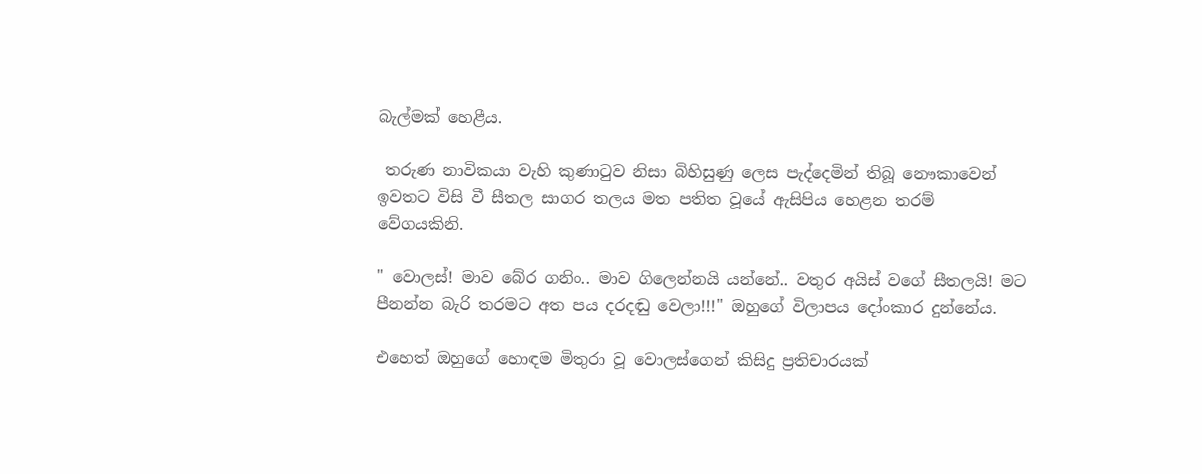බැල්මක් හෙළීය.

 තරුණ නාවිකයා වැහි කුණාටුව නිසා බිහිසුණු ලෙස පැද්දෙමින් තිබූ නෞකාවෙන් ඉවතට විසි වී සීතල සාගර තලය මත පතිත වූයේ ඇසිපිය හෙළන තරම් වේගයකිනි.

" වොලස්! මාව බේර ගනිං.. මාව ගිලෙන්නයි යන්නේ.. වතුර අයිස් වගේ සීතලයි! මට පීනන්න බැරි තරමට අත පය දරදඬු වෙලා!!!" ඔහුගේ විලාපය දෝංකාර දුන්නේය.

එහෙත් ඔහුගේ හොඳම මිතුරා වූ වොලස්ගෙන් කිසිදු ප්‍රතිචාරයක්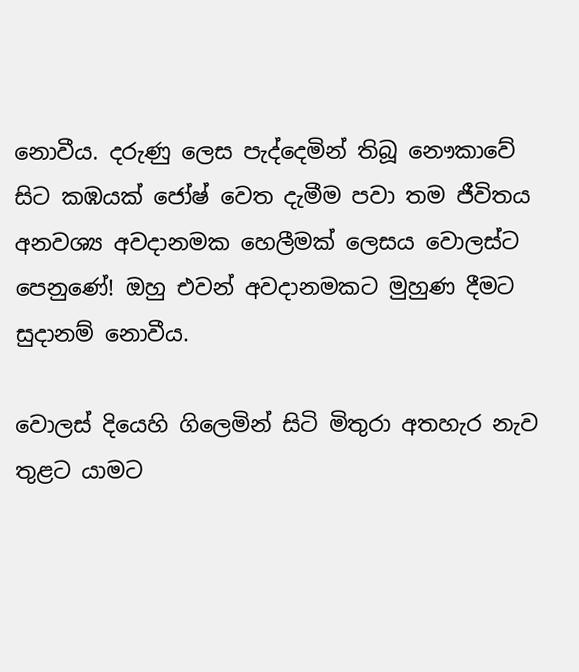නොවීය. දරුණු ලෙස පැද්දෙමින් තිබූ නෞකාවේ සිට කඹයක් ජෝෂ් වෙත දැමීම පවා තම ජීවිතය අනවශ්‍ය අවදානමක හෙලීමක් ලෙසය වොලස්ට පෙනුණේ! ඔහු එවන් අවදානමකට මුහුණ දීමට සුදානම් නොවීය.

වොලස් දියෙහි ගිලෙමින් සිටි මිතුරා අතහැර නැව තුළට යාමට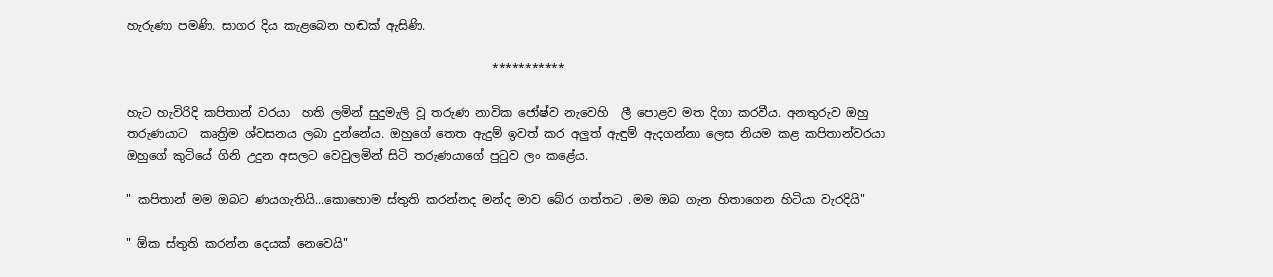හැරුණා පමණි. සාගර දිය කැළබෙන හඬක් ඇසිණි.

                                                             ***********

හැට හැවිරිදි කපිතාන් වරයා  හති ලමින් සුදුමැලි වූ තරුණ නාවික ජෝෂ්ව නැවෙහි  ලී පොළව මත දිගා කරවීය. අනතුරුව ඔහු තරුණයාට  කෘත්‍රිම ශ්වසනය ලබා දුන්නේය. ඔහුගේ තෙත ඇදුම් ඉවත් කර අලුත් ඇඳුම් ඇදගන්නා ලෙස නියම කළ කපිතාන්වරයා ඔහුගේ කුටියේ ගිනි උදුන අසලට වෙවුලමින් සිටි තරුණයාගේ පුටුව ලං කළේය.

" කපිතාන් මම ඔබට ණයගැතියි...කොහොම ස්තුති කරන්නද මන්ද මාව බේර ගත්තට .මම ඔබ ගැන හිතාගෙන හිටියා වැරදියි"

" ඕක ස්තුති කරන්න දෙයක් නෙවෙයි"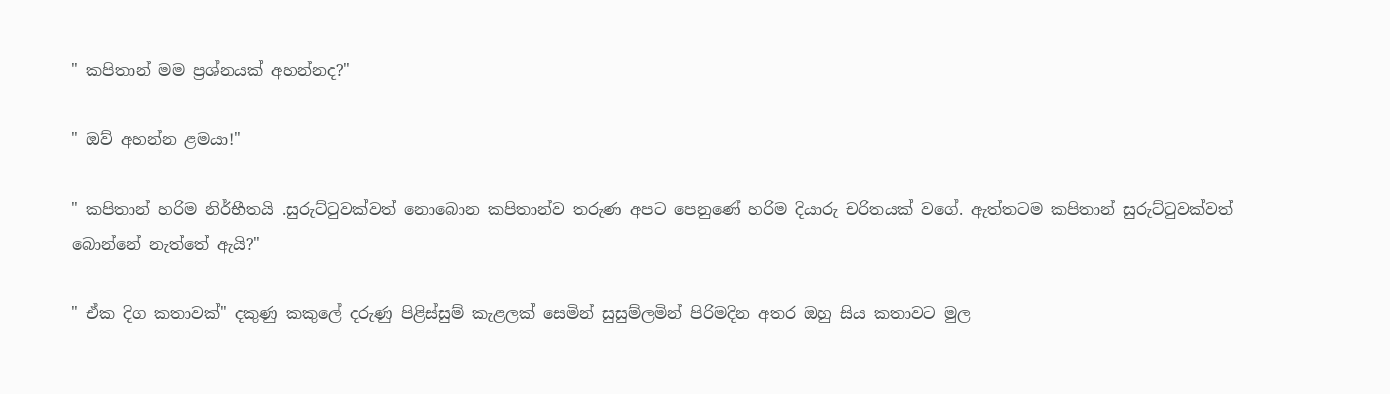" කපිතාන් මම ප්‍රශ්නයක් අහන්නද?"

" ඔව් අහන්න ළමයා!"

" කපිතාන් හරිම නිර්භීතයි .සුරුට්ටුවක්වත් නොබොන කපිතාන්ව තරුණ අපට පෙනුණේ හරිම දියාරු චරිතයක් වගේ. ඇත්තටම කපිතාන් සුරුට්ටුවක්වත් බොන්නේ නැත්තේ ඇයි?"

" ඒක දිග කතාවක්" දකුණු කකුලේ දරුණු පිළිස්සුම් කැළලක් සෙමින් සුසුම්ලමින් පිරිමදින අතර ඔහු සිය කතාවට මුල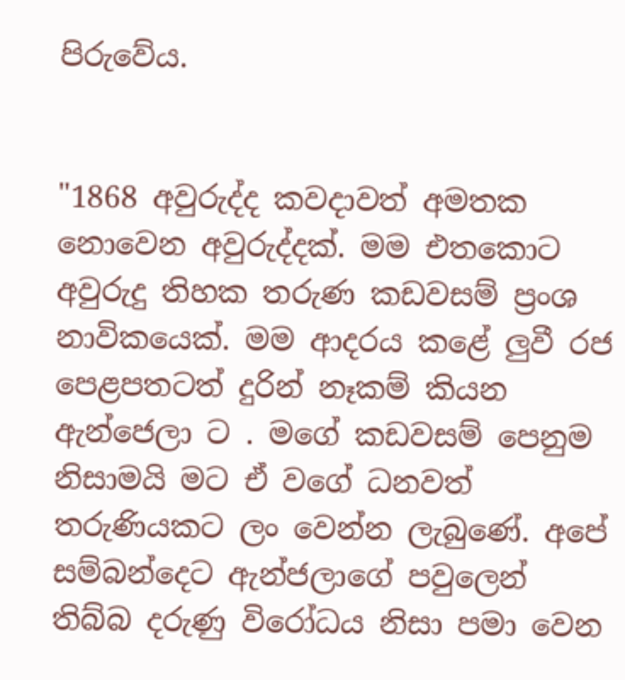පිරුවේය.


"1868 අවුරුද්ද කවදාවත් අමතක නොවෙන අවුරුද්දක්. මම එතකොට අවුරුදු තිහක තරුණ කඩවසම් ප්‍රංශ නාවිකයෙක්. මම ආදරය කළේ ලුවී රජ පෙළපතටත් දුරින් නෑකම් කියන ඇන්ජෙලා ට . මගේ කඩවසම් පෙනුම නිසාමයි මට ඒ වගේ ධනවත් තරුණියකට ලං වෙන්න ලැබුණේ. අපේ සම්බන්දෙට ඇන්ජලාගේ පවුලෙන් තිබ්බ දරුණු විරෝධය නිසා පමා වෙන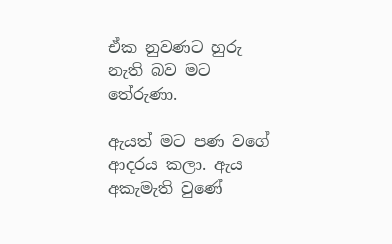ඒක නුවණට හුරු නැති බව මට තේරුණා.

ඇයත් මට පණ වගේ ආදරය කලා. ඇය අකැමැති වුණේ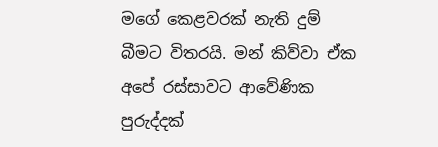මගේ කෙළවරක් නැති දුම් බීමට විතරයි. මන් කිව්වා ඒක අපේ රස්සාවට ආවේණික පුරුද්දක්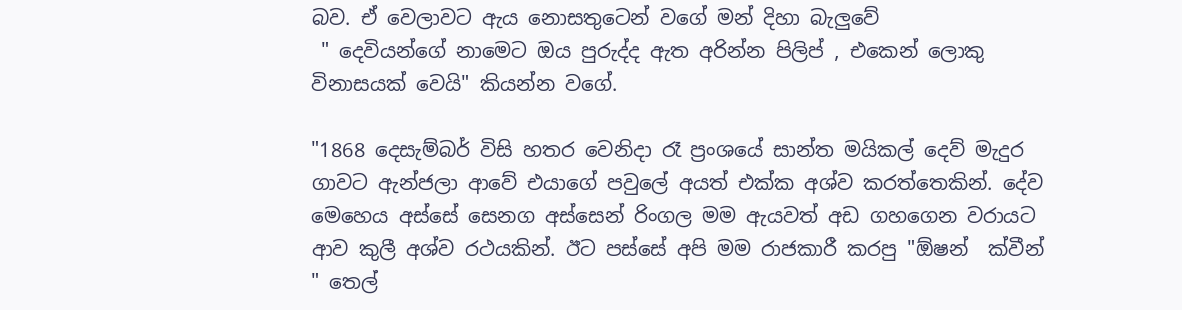බව. ඒ වෙලාවට ඇය නොසතුටෙන් වගේ මන් දිහා බැලුවේ
 " දෙවියන්ගේ නාමෙට ඔය පුරුද්ද ඇත අරින්න පිලිප් , එකෙන් ලොකු විනාසයක් වෙයි" කියන්න වගේ.

"1868 දෙසැම්බර් විසි හතර වෙනිදා රෑ ප්‍රංශයේ සාන්ත මයිකල් දෙව් මැදුර ගාවට ඇන්ජලා ආවේ එයාගේ පවුලේ අයත් එක්ක අශ්ව කරත්තෙකින්. දේව මෙහෙය අස්සේ සෙනග අස්සෙන් රිංගල මම ඇයවත් අඩ ගහගෙන වරායට ආව කුලී අශ්ව රථයකින්. ඊට පස්සේ අපි මම රාජකාරී කරපු "ඕෂන්  ක්වීන් " තෙල්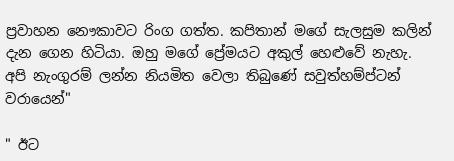ප්‍රවාහන නෞකාවට රිංග ගත්ත. කපිතාන් මගේ සැලසුම කලින් දැන ගෙන හිටියා. ඔහු මගේ ප්‍රේමයට අකුල් හෙළුවේ නැහැ. අපි නැංගුරම් ලන්න නියමිත වෙලා තිබුණේ සවුත්හම්ප්ටන් වරායෙන්"

" ඊට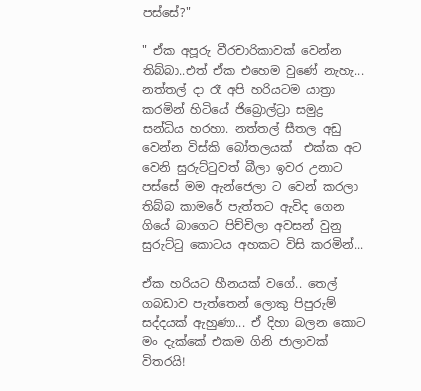පස්සේ?"

" ඒක අපූරු වීරචාරිකාවක් වෙන්න තිබ්බා..එත් ඒක එහෙම වුණේ නැහැ... නත්තල් දා රෑ අපි හරියටම යාත්‍රා කරමින් හිටියේ ජිබ්‍රොල්ට්‍රා සමුද්‍ර සන්ධිය හරහා. නත්තල් සීතල අඩු වෙන්න විස්කි බෝතලයක්  එක්ක අට වෙනි සුරුට්ටුවත් බීලා ඉවර උනාට පස්සේ මම ඇන්ජෙලා ට වෙන් කරලා තිබ්බ කාමරේ පැත්තට ඇවිද ගෙන ගියේ බාගෙට පිච්චිලා අවසන් වුනු සුරුට්ටු කොටය අහකට විසි කරමින්...

ඒක හරියට හීනයක් වගේ.. තෙල් ගබඩාව පැත්තෙන් ලොකු පිපුරුම් සද්දයක් ඇහුණා... ඒ දිහා බලන කොට  මං දැක්කේ එකම ගිනි ජාලාවක් විතරයි!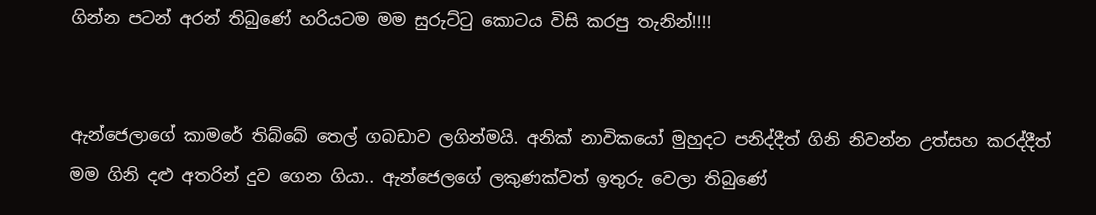ගින්න පටන් අරන් තිබුණේ හරියටම මම සුරුට්ටු කොටය විසි කරපු තැනින්!!!!


ඇන්ජෙලාගේ කාමරේ තිබ්බේ තෙල් ගබඩාව ලගින්මයි. අනික් නාවිකයෝ මුහුදට පනිද්දීත් ගිනි නිවන්න උත්සහ කරද්දීත්  මම ගිනි දළු අතරින් දුව ගෙන ගියා.. ඇන්ජෙලගේ ලකුණක්වත් ඉතුරු වෙලා තිබුණේ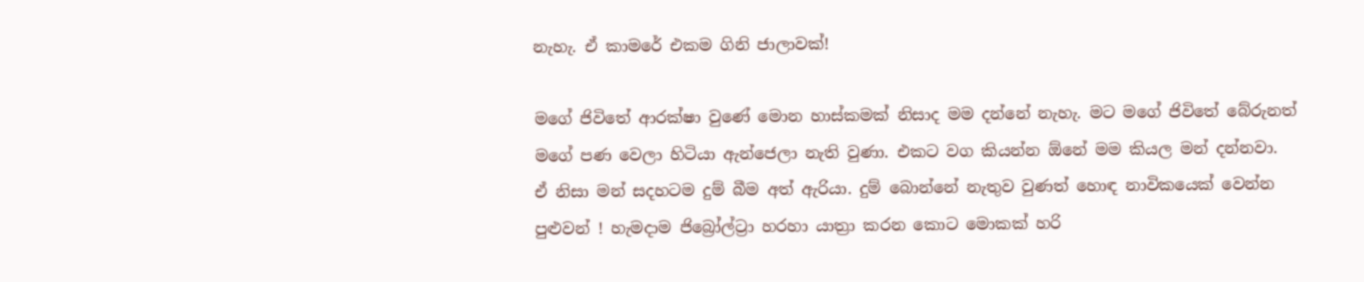නැහැ. ඒ කාමරේ එකම ගිනි ජාලාවක්!

මගේ ජිවිතේ ආරක්ෂා වුණේ මොන හාස්කමක් නිසාද මම දන්නේ නැහැ. මට මගේ ජිවිතේ බේරුනත් මගේ පණ වෙලා හිටියා ඇන්ජෙලා නැති වුණා. එකට වග කියන්න ඕනේ මම කියල මන් දන්නවා. ඒ නිසා මන් සදහටම දුම් බීම අත් ඇරියා. දුම් බොන්නේ නැතුව වුණත් හොඳ නාවිකයෙක් වෙන්න පුළුවන් ! හැමදාම ජිබ්‍රෝල්ට්‍රා හරහා යාත්‍රා කරන කොට මොකක් හරි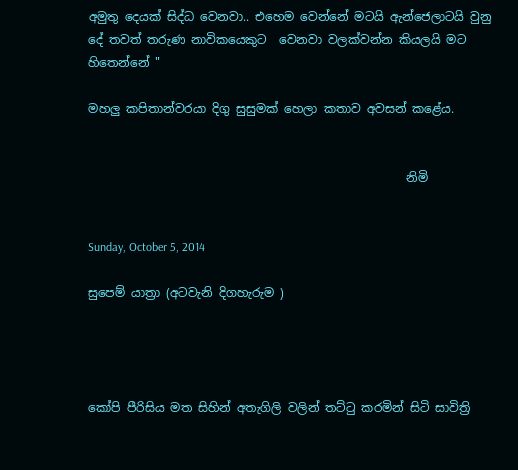අමුතු දෙයක් සිද්ධ වෙනවා.. එහෙම වෙන්නේ මටයි ඇන්ජෙලාටයි වුනු දේ තවත් තරුණ නාවිකයෙකුට  වෙනවා වලක්වන්න කියලයි මට හිතෙන්නේ "

මහලු කපිතාන්වරයා දිගු සුසුමක් හෙලා කතාව අවසන් කළේය.


                                                     නිමි


Sunday, October 5, 2014

සුපෙම් යාත්‍රා (අටවැනි දිගහැරුම )




කෝපි පීරිසිය මත සිහින් අතැගිලි වලින් තට්ටු කරමින් සිටි සාවිත්‍රි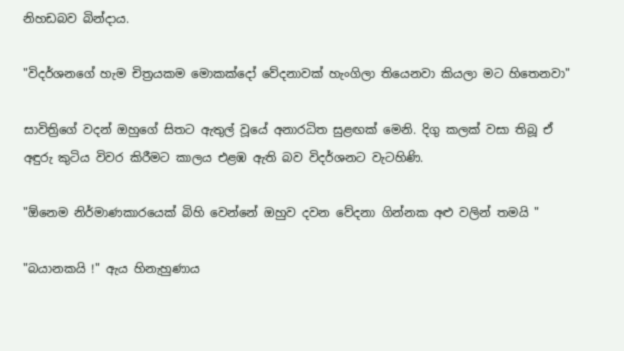නිහඩබව බින්දාය.

"විදර්ශනගේ හැම චිත්‍රයකම මොකක්දෝ වේදනාවක් හැංගිලා තියෙනවා කියලා මට හිතෙනවා"

සාවිත්‍රිගේ වදන් ඔහුගේ සිතට ඇතුල් වූයේ අනාරධිත සුළඟක් මෙනි. දිගු කලක් වසා තිබූ ඒ අඳුරු කුටිය විවර කිරීමට කාලය එළඹ ඇති බව විදර්ශනට වැටහිණි.

"ඕනෙම නිර්මාණකාරයෙක් බිහි වෙන්නේ ඔහුව දවන වේදනා ගින්නක අළු වලින් තමයි "

"බයානකයි !" ඇය හිනැහුණාය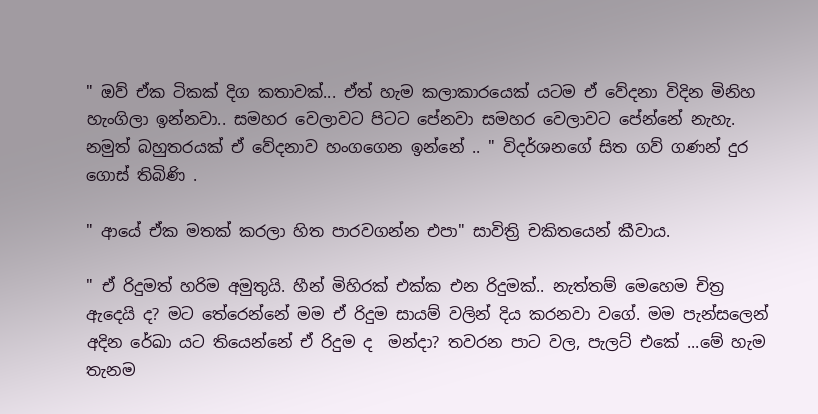" ඔව් ඒක ටිකක් දිග කතාවක්... ඒත් හැම කලාකාරයෙක් යටම ඒ වේදනා විදින මිනිහ හැංගිලා ඉන්නවා.. සමහර වෙලාවට පිටට පේනවා සමහර වෙලාවට පේන්නේ නැහැ. නමුත් බහුතරයක් ඒ වේදනාව හංගගෙන ඉන්නේ .. " විදර්ශනගේ සිත ගව් ගණන් දුර ගොස් තිබිණි .

" ආයේ ඒක මතක් කරලා හිත පාරවගන්න එපා" සාවිත්‍රි චකිතයෙන් කීවාය.

" ඒ රිදුමත් හරිම අමුතුයි. හීන් මිහිරක් එක්ක එන රිදුමක්.. නැත්තම් මෙහෙම චිත්‍ර ඇදෙයි ද? මට තේරෙන්නේ මම ඒ රිදුම සායම් වලින් දිය කරනවා වගේ. මම පැන්සලෙන් අදින රේඛා යට තියෙන්නේ ඒ රිදුම ද  මන්දා? තවරන පාට වල, පැලට් එකේ ...මේ හැම තැනම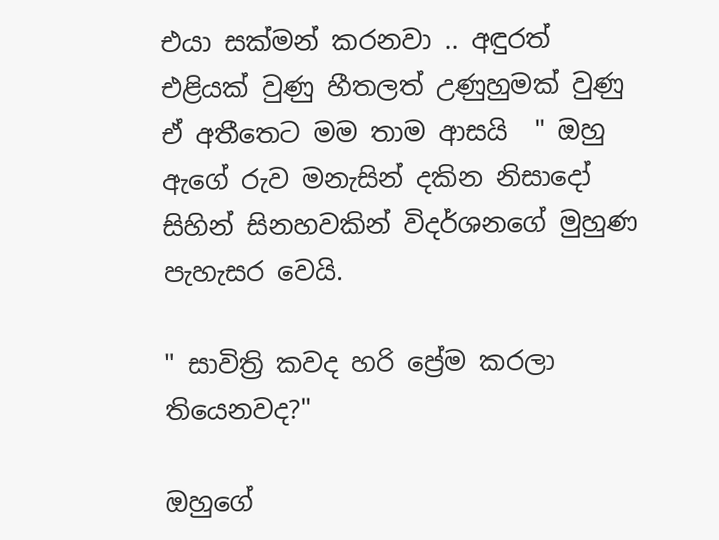එයා සක්මන් කරනවා .. අඳුරත් එළියක් වුණු හීතලත් උණුහුමක් වුණු ඒ අතීතෙට මම තාම ආසයි  " ඔහු ඇගේ රුව මනැසින් දකින නිසාදෝ සිහින් සිනහවකින් විදර්ශනගේ මුහුණ පැහැසර වෙයි.

" සාවිත්‍රි කවද හරි ප්‍රේම කරලා තියෙනවද?"

ඔහුගේ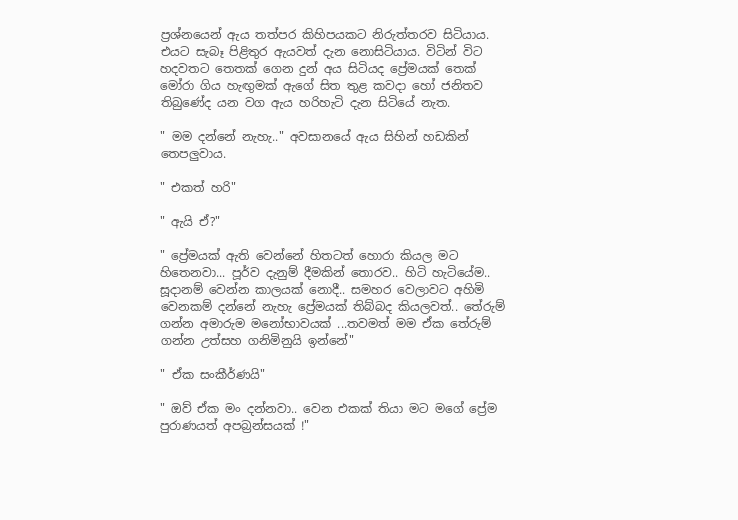ප්‍රශ්නයෙන් ඇය තත්පර කිහිපයකට නිරුත්තරව සිටියාය. එයට සැබෑ පිළිතුර ඇයවත් දැන නොසිටියාය. විටින් විට හදවතට තෙතක් ගෙන දුන් අය සිටියද ප්‍රේමයක් තෙක් මෝරා ගිය හැඟුමක් ඇගේ සිත තුළ කවදා හෝ ජනිතව තිබුණේද යන වග ඇය හරිහැටි දැන සිටියේ නැත.

" මම දන්නේ නැහැ.." අවසානයේ ඇය සිහින් හඩකින් තෙපලුවාය.

" එකත් හරි"

" ඇයි ඒ?"

" ප්‍රේමයක් ඇති වෙන්නේ හිතටත් හොරා කියල මට හිතෙනවා... පූර්ව දැනුම් දීමකින් තොරව.. හිටි හැටියේම.. සූදානම් වෙන්න කාලයක් නොදී.. සමහර වෙලාවට අහිමි වෙනකම් දන්නේ නැහැ ප්‍රේමයක් තිබ්බද කියලවත්.. තේරුම් ගන්න අමාරුම මනෝභාවයක් ...තවමත් මම ඒක තේරුම් ගන්න උත්සහ ගනිමිනුයි ඉන්නේ"

" ඒක සංකීර්ණයි"

" ඔව් ඒක මං දන්නවා.. වෙන එකක් තියා මට මගේ ප්‍රේම පුරාණයත් අපබ්‍රන්සයක් !"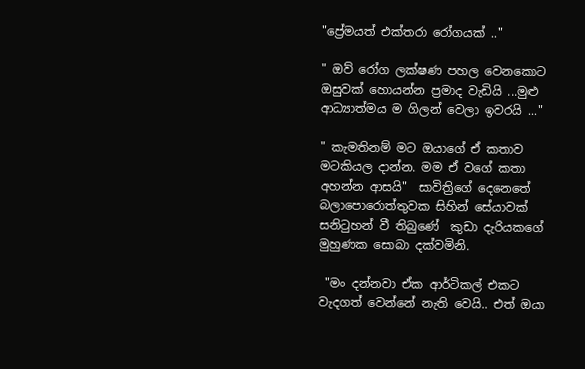"ප්‍රේමයත් එක්තරා රෝගයක් .."

" ඔව් රෝග ලක්ෂණ පහල වෙනකොට ඔසුවක් හොයන්න ප්‍රමාද වැඩියි ...මුළු ආධ්‍යාත්මය ම ගිලන් වෙලා ඉවරයි ..."

" කැමතිනම් මට ඔයාගේ ඒ කතාව  මටකියල දාන්න. මම ඒ වගේ කතා අහන්න ආසයි"  සාවිත්‍රිගේ දෙනෙතේ බලාපොරොත්තුවක සිහින් සේයාවක් සනිටුහන් වී තිබුණේ  කුඩා දැරියකගේ මුහුණක සොබා දක්වමිනි.

 "මං දන්නවා ඒක ආර්ටිකල් එකට වැදගත් වෙන්නේ නැති වෙයි.. එත් ඔයා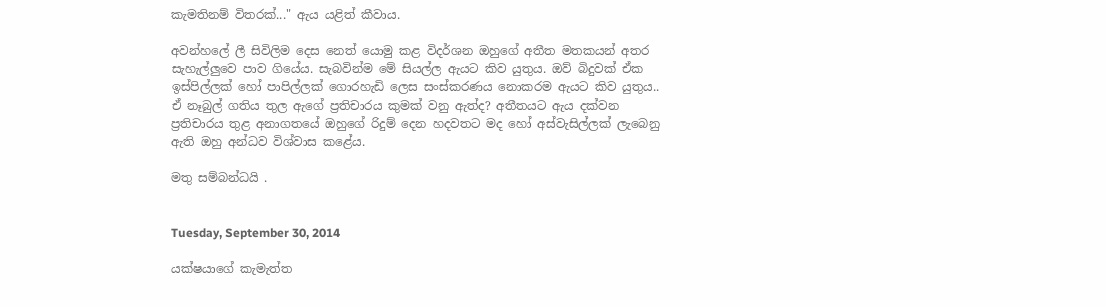කැමතිනම් විතරක්..." ඇය යළිත් කීවාය.

අවන්හලේ ලී සිවිලිම දෙස නෙත් යොමු කළ විදර්ශන ඔහුගේ අතීත මතකයන් අතර  සැහැල්ලුවෙ පාව ගියේය. සැබවින්ම මේ සියල්ල ඇයට කිව යුතුය. ඔව් බිදුවක් ඒක ඉස්පිල්ලක් හෝ පාපිල්ලක් ගොරහැඩි ලෙස සංස්කරණය නොකරම ඇයට කිව යුතුය.. ඒ නෑබුල් ගතිය තුල ඇගේ ප්‍රතිචාරය කුමක් වනු ඇත්ද? අතීතයට ඇය දක්වන ප්‍රතිචාරය තුළ අනාගතයේ ඔහුගේ රිදුම් දෙන හදවතට මද හෝ අස්වැසිල්ලක් ලැබෙනු ඇති ඔහු අන්ධව විශ්වාස කළේය.

මතු සම්බන්ධයි .


Tuesday, September 30, 2014

යක්ෂයාගේ කැමැත්ත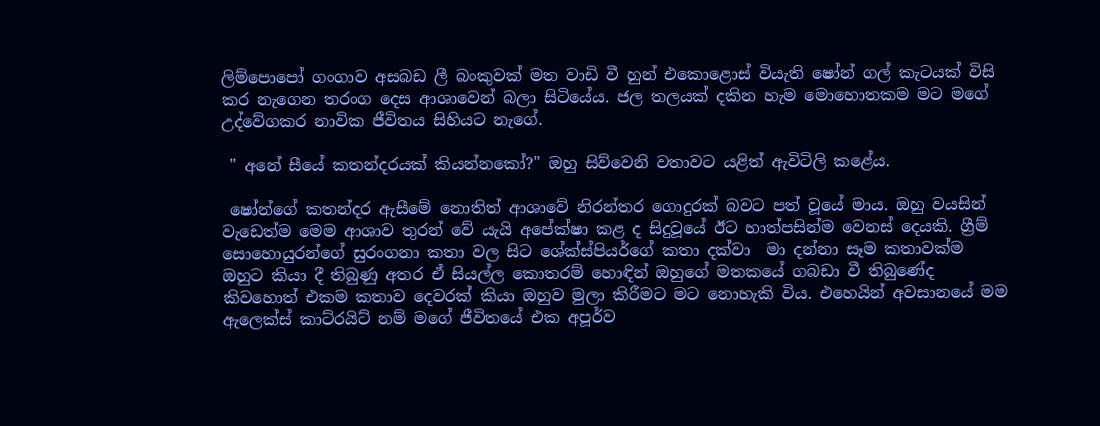ලිම්පොපෝ ගංගාව අසබඩ ලී බංකුවක් මත වාඩි වී හුන් එකොළොස් වියැති ෂෝන් ගල් කැටයක් විසි කර නැගෙන තරංග දෙස ආශාවෙන් බලා සිටියේය. ජල තලයක් දකින හැම මොහොතකම මට මගේ උද්වේගකර නාවික ජීවිතය සිහියට නැගේ.

 " අනේ සීයේ කතන්දරයක් කියන්නකෝ?" ඔහු සිව්වෙනි වතාවට යළිත් ඇවිටිලි කළේය.

 ෂෝන්ගේ කතන්දර ඇසීමේ නොතිත් ආශාවේ නිරන්තර ගොදුරක් බවට පත් වූයේ මාය. ඔහු වයසින් වැඩෙත්ම මෙම ආශාව තුරන් වේ යැයි අපේක්ෂා කළ ද සිදුවූයේ ඊට හාත්පසින්ම වෙනස් දෙයකි. ග්‍රීම් සොහොයුරන්ගේ සුරංගනා කතා වල සිට ශේක්ස්පියර්ගේ කතා දක්වා  මා දන්නා සෑම කතාවක්ම ඔහුට කියා දී තිබුණු අතර ඒ සියල්ල කොතරම් හොඳින් ඔහුගේ මතකයේ ගබඩා වී තිබුණේද කිවහොත් එකම කතාව දෙවරක් කියා ඔහුව මුලා කිරීමට මට නොහැකි විය. එහෙයින් අවසානයේ මම ඇලෙක්ස් කාට්රයිට් නම් මගේ ජීවිතයේ එක අපූර්ව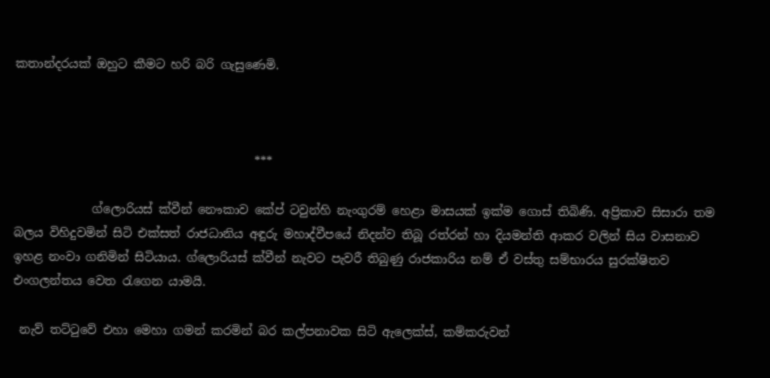කතාන්දරයක් ඔහුට කීමට හරි බරි ගැසුණෙමි.



                                        ***

             ග්ලොරියස් ක්වීන් නෞකාව කේප් ටවුන්හි නැංගුරම් හෙළා මාසයක් ඉක්ම ගොස් තිබිණි. අප්‍රිකාව සිසාරා තම බලය විහිදුවමින් සිටි එක්සත් රාජධානිය අඳුරු මහාද්වීපයේ නිදන්ව තිබූ රත්රන් හා දියමන්ති ආකර වලින් සිය වාසනාව  ඉහළ නංවා ගනිමින් සිටියාය. ග්ලොරියස් ක්වීන් නැවට පැවරී තිබුණු රාජකාරිය නම් ඒ වස්තු සම්භාරය සුරක්ෂිතව එංගලන්තය වෙත රැගෙන යාමයි.

 නැව් තට්ටුවේ එහා මෙහා ගමන් කරමින් බර කල්පනාවක සිටි ඇලෙක්ස්, කම්කරුවන්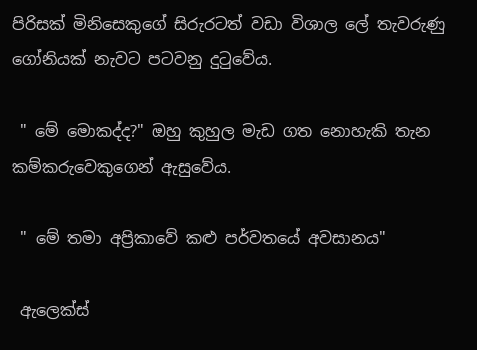පිරිසක් මිනිසෙකුගේ සිරුරටත් වඩා විශාල ලේ තැවරුණු ගෝනියක් නැවට පටවනු දුටුවේය.

 " මේ මොකද්ද?" ඔහු කුහුල මැඩ ගත නොහැකි තැන  කම්කරුවෙකුගෙන් ඇසුවේය.

 " මේ තමා අප්‍රිකාවේ කළු පර්වතයේ අවසානය"

 ඇලෙක්ස්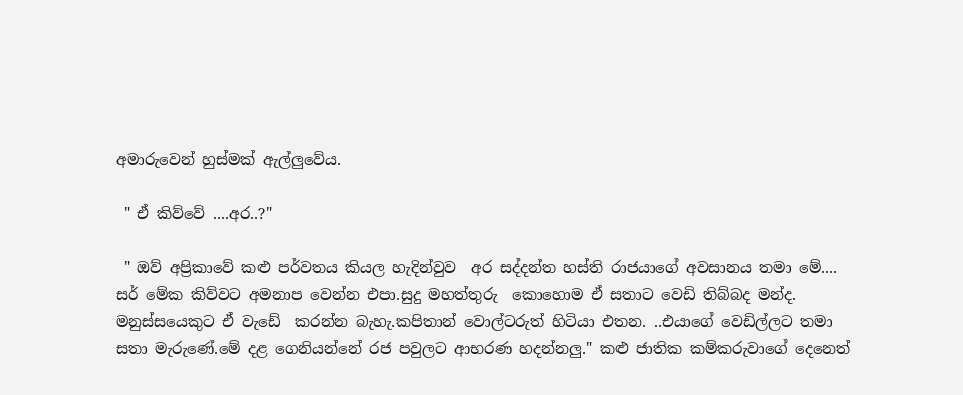අමාරුවෙන් හුස්මක් ඇල්ලුවේය.

 " ඒ කිව්වේ ....අර..?"

 " ඔව් අප්‍රිකාවේ කළු පර්වතය කියල හැදින්වුව  අර සද්දන්ත හස්ති රාජයාගේ අවසානය තමා මේ.... සර් මේක කිව්වට අමනාප වෙන්න එපා.සුදු මහත්තුරු  කොහොම ඒ සතාට වෙඩි තිබ්බද මන්ද. මනුස්සයෙකුට ඒ වැඩේ  කරන්න බැහැ.කපිතාන් වොල්ටරුත් හිටියා එතන. ..එයාගේ වෙඩිල්ලට තමා සතා මැරුණේ.මේ දළ ගෙනියන්නේ රජ පවුලට ආභරණ හදන්නලු." කළු ජාතික කම්කරුවාගේ දෙනෙත්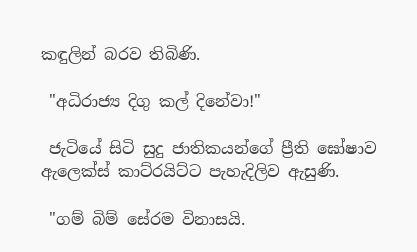කඳුලින් බරව තිබිණි.

 "අධිරාජ්‍ය දිගු කල් දිනේවා!"

 ජැටියේ සිටි සුදු ජාතිකයන්ගේ ප්‍රීති ඝෝෂාව ඇලෙක්ස් කාට්රයිට්ට පැහැදිලිව ඇසුණි.

 "ගම් බිම් සේරම විනාසයි.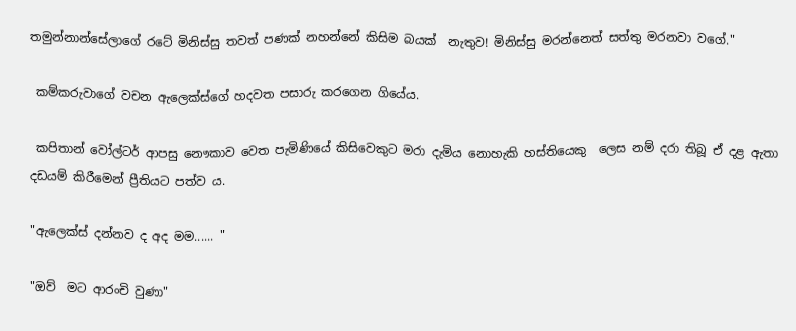තමුන්නාන්සේලාගේ රටේ මිනිස්සු තවත් පණක් නහන්නේ කිසිම බයක්  නැතුව! මිනිස්සු මරන්නෙත් සත්තු මරනවා වගේ."

 කම්කරුවාගේ වචන ඇලෙක්ස්ගේ හදවත පසාරු කරගෙන ගියේය.

 කපිතාන් වෝල්ටර් ආපසු නෞකාව වෙත පැමිණියේ කිසිවෙකුට මරා දැමිය නොහැකි හස්තියෙකු  ලෙස නම් දරා තිබූ ඒ දළ ඇතා දඩයම් කිරීමෙන් ප්‍රීතියට පත්ව ය.

"ඇලෙක්ස් දන්නව ද අද මම...... "

"ඔව්  මට ආරංචි වුණා"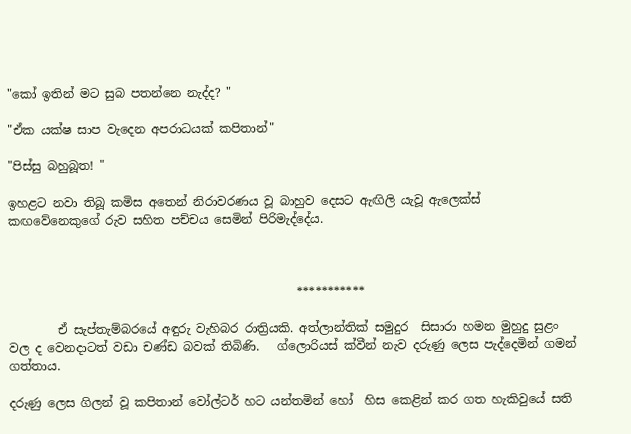"කෝ ඉතින් මට සුබ පතන්නෙ නැද්ද? "

"ඒක යක්ෂ සාප වැදෙන අපරාධයක් කපිතාන්"

"පිස්සු බහුබූත! "

ඉහළට නවා තිබූ කමිස අතෙන් නිරාවරණය වූ බාහුව දෙසට ඇඟිලි යැවූ ඇලෙක්ස් කඟවේනෙකුගේ රුව සහිත පච්චය සෙමින් පිරිමැද්දේය.



                                                ***********

        ඒ සැප්තැම්බරයේ අඳුරු වැහිබර රාත්‍රියකි. අත්ලාන්තික් සමුදුර  සිසාරා හමන මුහුදු සුළං වල ද වෙනදාටත් වඩා චණ්ඩ බවක් තිබිණි.   ග්ලොරියස් ක්වීන් නැව දරුණු ලෙස පැද්දෙමින් ගමන් ගත්තාය.

දරුණු ලෙස ගිලන් වූ කපිතාන් වෝල්ටර් හට යන්තමින් හෝ  හිස කෙළින් කර ගත හැකිවුයේ සති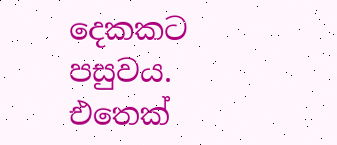දෙකකට පසුවය. එතෙක්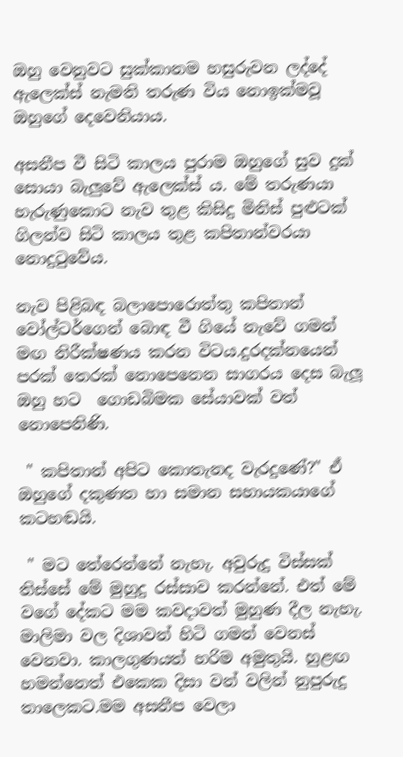ඔහු වෙනුවට සුක්කානම හසුරුවන ලද්දේ ඇලෙක්ස් නැමති තරුණ විය නොඉක්මවූ ඔහුගේ දෙවෙනියාය.

අසනීප වී සිටි කාලය පුරාම ඔහුගේ සුව දුක් සොයා බැලුවේ ඇලෙක්ස් ය. මේ තරුණයා හැරුණුකොට නැව තුළ කිසිදු මිනිස් පුළුටක් ගිලන්ව සිටි කාලය තුළ කපිතාන්වරයා නොදුටුවේය.

නැව පිළිබඳ බලාපොරොත්තු කපිතාන් වෝල්ටර්ගෙන් බොඳ වී ගියේ නැවේ ගමන් මඟ නිරීක්ෂණය කරන විටය.දුරදක්නයෙන් පරක් තෙරක් නොපෙනෙන සාගරය දෙස බැලූ  ඔහු හට  ගොඩබිමක සේයාවක් වත් නොපෙනිණි.

 " කපිතාන් අපිට කොතැනද වැරදුණේ?" ඒ ඔහුගේ දකුණත හා සමාන සහායකයාගේ කටහඬයි.

 " මට තේරෙන්නේ නැහැ. අවුරුදු විස්සක් තිස්සේ මේ මුහුදු රස්සාව කරන්නේ. එත් මේ වගේ දේකට මම කවදාවත් මුහුණ දීල නැහැ. මාලිමා වල දිශාවන් හිටි ගමන් වෙනස් වෙනවා. කාලගුණයත් හරිම අමුතුයි. හුළඟ හමන්නෙත් එකෙක දිසා වන් වලින් නුපුරුදු තාලෙකට.මම අසනීප වෙලා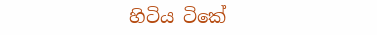හිටිය ටිකේ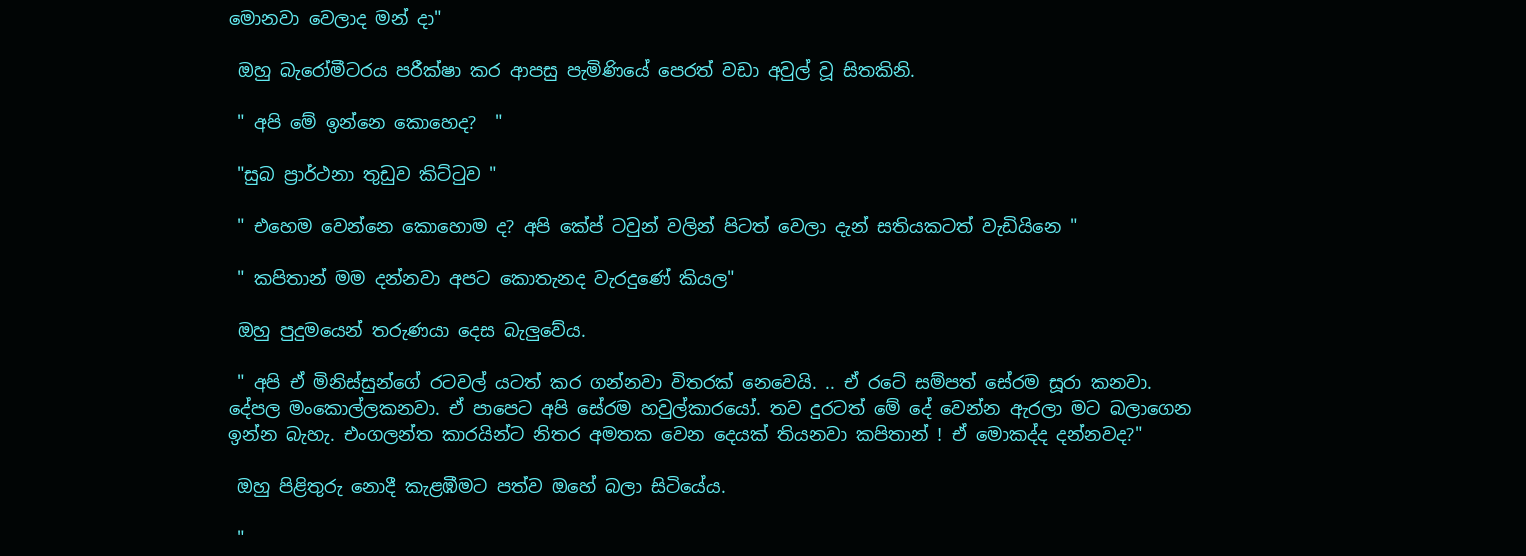මොනවා වෙලාද මන් දා"

 ඔහු බැරෝමීටරය පරීක්ෂා කර ආපසු පැමිණියේ පෙරත් වඩා අවුල් වූ සිතකිනි.

 " අපි මේ ඉන්නෙ කොහෙද?  "

 "සුබ ප්‍රාර්ථනා තුඩුව කිට්ටුව "

 " එහෙම වෙන්නෙ කොහොම ද? අපි කේප් ටවුන් වලින් පිටත් වෙලා දැන් සතියකටත් වැඩියිනෙ "

 " කපිතාන් මම දන්නවා අපට කොතැනද වැරදුණේ කියල"

 ඔහු පුදුමයෙන් තරුණයා දෙස බැලුවේය.

 " අපි ඒ මිනිස්සුන්ගේ රටවල් යටත් කර ගන්නවා විතරක් නෙවෙයි. .. ඒ රටේ සම්පත් සේරම සූරා කනවා. දේපල මංකොල්ලකනවා. ඒ පාපෙට අපි සේරම හවුල්කාරයෝ. තව දුරටත් මේ දේ වෙන්න ඇරලා මට බලාගෙන ඉන්න බැහැ. එංගලන්ත කාරයින්ට නිතර අමතක වෙන දෙයක් තියනවා කපිතාන් ! ඒ මොකද්ද දන්නවද?"

 ඔහු පිළිතුරු නොදී කැළඹීමට පත්ව ඔහේ බලා සිටියේය.

 "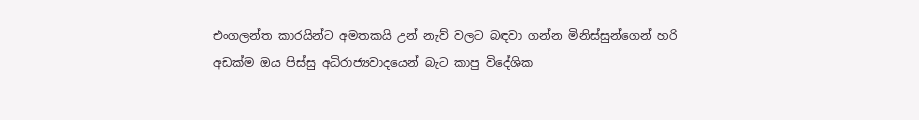එංගලන්ත කාරයින්ට අමතකයි උන් නැව් වලට බඳවා ගන්න මිනිස්සුන්ගෙන් හරි අඩක්ම ඔය පිස්සු අධිරාජ්‍යවාදයෙන් බැට කාපු විදේශික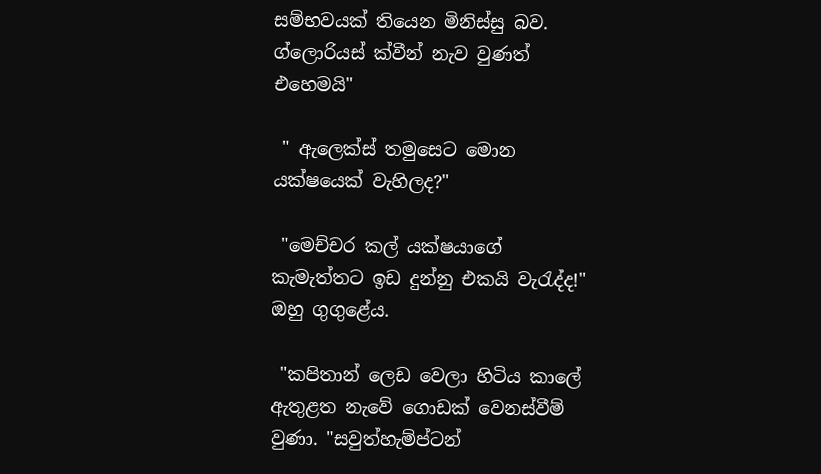සම්භවයක් තියෙන මිනිස්සු බව. ග්ලොරියස් ක්වීන් නැව වුණත් එහෙමයි"

 " ඇලෙක්ස් තමුසෙට මොන යක්ෂයෙක් වැහිලද?"

 "මෙච්චර කල් යක්ෂයාගේ කැමැත්තට ඉඩ දුන්නු එකයි වැරැද්ද!" ඔහු ගුගුළේය.

 "කපිතාන් ලෙඩ වෙලා හිටිය කාලේ ඇතුළත නැවේ ගොඩක් වෙනස්වීම් වුණා. "සවුත්හැම්ප්ටන්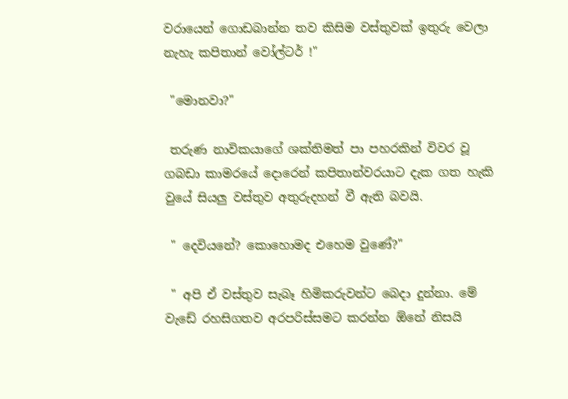වරායෙන් ගොඩබාන්න තව කිසිම වස්තුවක් ඉතුරු වෙලා නැහැ කපිතාන් වෝල්ටර් !"

 "මොනවා?"

 තරුණ නාවිකයාගේ ශක්තිමත් පා පහරකින් විවර වූ ගබඩා කාමරයේ දොරෙන් කපිතාන්වරයාට දැක ගත හැකි වුයේ සියලු වස්තුව අතුරුදහන් වී ඇති බවයි.

 " දෙවියනේ? කොහොමද එහෙම වුණේ?"

 " අපි ඒ වස්තුව සැබෑ හිමිකරුවන්ට බෙදා දුන්නා. මේ වැඩේ රහසිගතව අරපරිස්සමට කරන්න ඕනේ නිසයි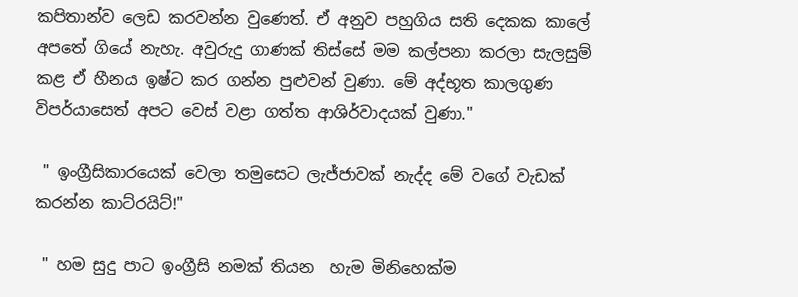කපිතාන්ව ලෙඩ කරවන්න වුණෙත්. ඒ අනුව පහුගිය සති දෙකක කාලේ අපතේ ගියේ නැහැ. අවුරුදු ගාණක් තිස්සේ මම කල්පනා කරලා සැලසුම් කළ ඒ හීනය ඉෂ්ට කර ගන්න පුළුවන් වුණා. මේ අද්භූත කාලගුණ විපර්යාසෙත් අපට වෙස් වළා ගත්ත ආශිර්වාදයක් වුණා."

 " ඉංග්‍රීසිකාරයෙක් වෙලා තමුසෙට ලැජ්ජාවක් නැද්ද මේ වගේ වැඩක් කරන්න කාට්රයිට්!"

 " හම සුදු පාට ඉංග්‍රීසි නමක් තියන  හැම මිනිහෙක්ම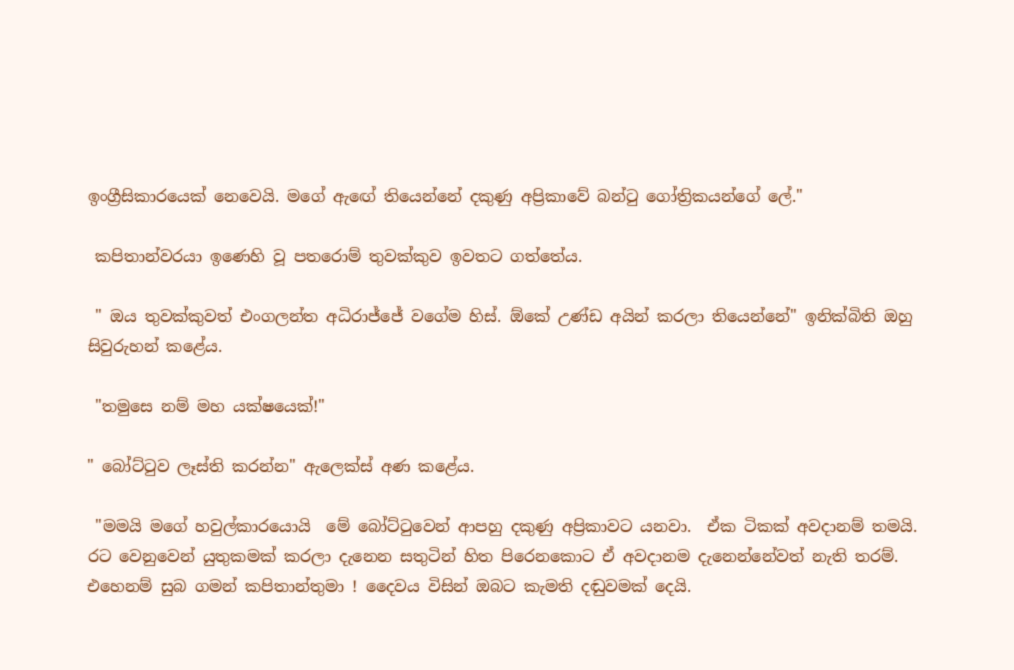ඉංග්‍රීසිකාරයෙක් නෙවෙයි. මගේ ඇඟේ තියෙන්නේ දකුණු අප්‍රිකාවේ බන්ටු ගෝත්‍රිකයන්ගේ ලේ."

 කපිතාන්වරයා ඉණෙහි වූ පතරොම් තුවක්කුව ඉවතට ගත්තේය.

 " ඔය තුවක්කුවත් එංගලන්ත අධිරාජ්ජේ වගේම හිස්. ඕකේ උණ්ඩ අයින් කරලා තියෙන්නේ" ඉනික්බිති ඔහු සිවුරුහන් කළේය.

 "තමුසෙ නම් මහ යක්ෂයෙක්!"

" බෝට්ටුව ලෑස්ති කරන්න" ඇලෙක්ස් අණ කළේය.

 "මමයි මගේ හවුල්කාරයොයි  මේ බෝට්ටුවෙන් ආපහු දකුණු අප්‍රිකාවට යනවා.  ඒක ටිකක් අවදානම් තමයි. රට වෙනුවෙන් යුතුකමක් කරලා දැනෙන සතුටින් හිත පිරෙනකොට ඒ අවදානම දැනෙන්නේවත් නැති තරම්. එහෙනම් සුබ ගමන් කපිතාන්තුමා ! දෛවය විසින් ඔබට කැමති දඬුවමක් දෙයි.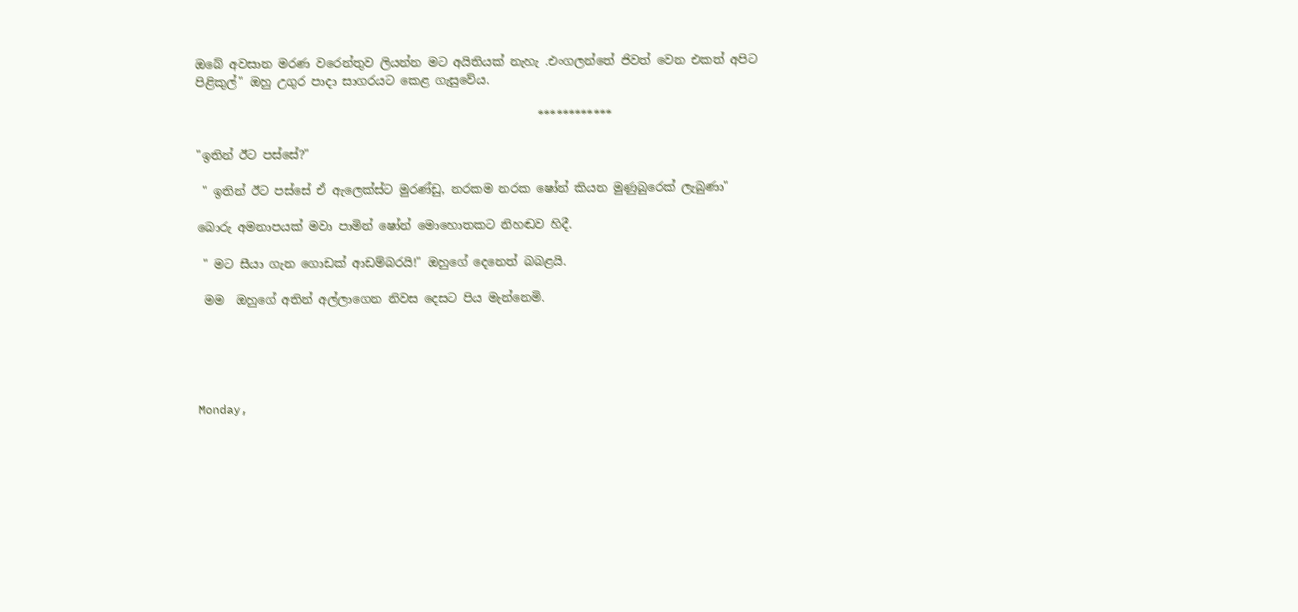ඔබේ අවසාන මරණ වරෙන්තුව ලියන්න මට අයිතියක් නැහැ .එංගලන්තේ ජිවත් වෙන එකත් අපිට පිළිකුල්" ඔහු උගුර පාදා සාගරයට කෙළ ගැසුවේය.

                                                         ************

"ඉතින් ඊට පස්සේ?"

 " ඉතින් ඊට පස්සේ ඒ ඇලෙක්ස්ට මුරණ්ඩු, නරකම නරක ෂෝන් කියන මුණුබුරෙක් ලැබුණා"

බොරු අමනාපයක් මවා පාමින් ෂෝන් මොහොතකට නිහඬව හිදී.

 " මට සීයා ගැන ගොඩක් ආඩම්බරයි!" ඔහුගේ දෙනෙත් බබළයි.

 මම  ඔහුගේ අතින් අල්ලාගෙන නිවස දෙසට පිය මැන්නෙමි.





Monday,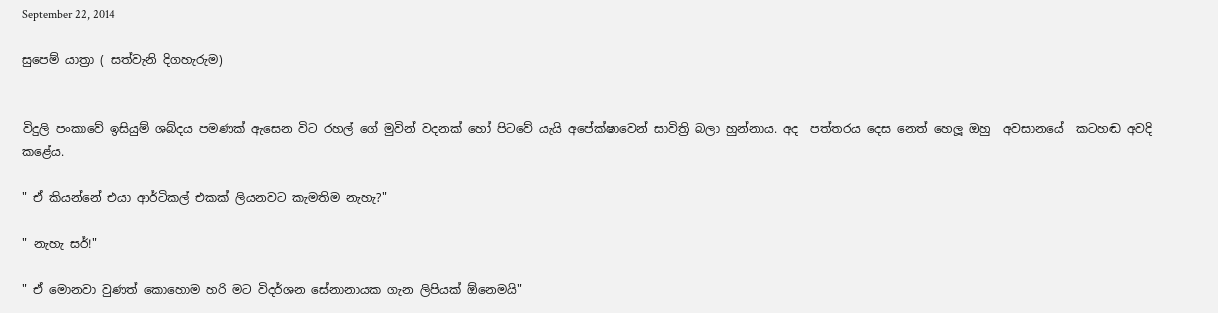September 22, 2014

සුපෙම් යාත්‍රා ( සත්වැනි දිගහැරුම)


විදුලි පංකාවේ ඉසියුම් ශබ්දය පමණක් ඇසෙන විට රහල් ගේ මුවින් වදනක් හෝ පිටවේ යැයි අපේක්ෂාවෙන් සාවිත්‍රි බලා හුන්නාය. අද  පත්තරය දෙස නෙත් හෙලූ ඔහු  අවසානයේ  කටහඬ අවදි කළේය.

" ඒ කියන්නේ එයා ආර්ටිකල් එකක් ලියනවට කැමතිම නැහැ?"

" නැහැ සර්!"

" ඒ මොනවා වුණත් කොහොම හරි මට විදර්ශන සේනානායක ගැන ලිපියක් ඕනෙමයි"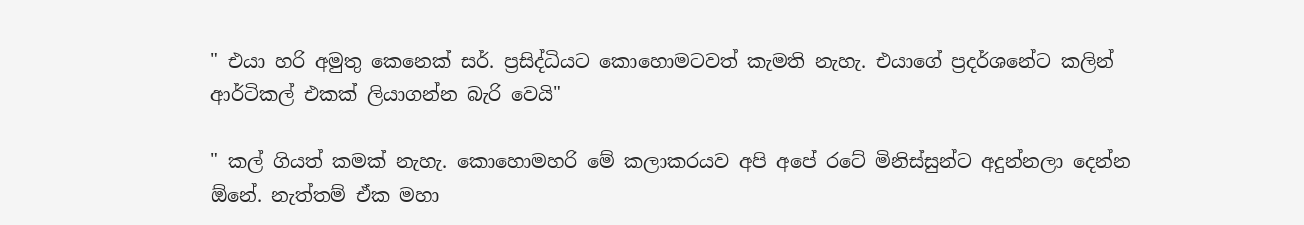" එයා හරි අමුතු කෙනෙක් සර්. ප්‍රසිද්ධියට කොහොමටවත් කැමති නැහැ. එයාගේ ප්‍රදර්ශනේට කලින් ආර්ටිකල් එකක් ලියාගන්න බැරි වෙයි"

" කල් ගියත් කමක් නැහැ. කොහොමහරි මේ කලාකරයව අපි අපේ රටේ මිනිස්සුන්ට අදුන්නලා දෙන්න ඕනේ. නැත්තම් ඒක මහා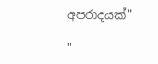අපරාදයක්"

"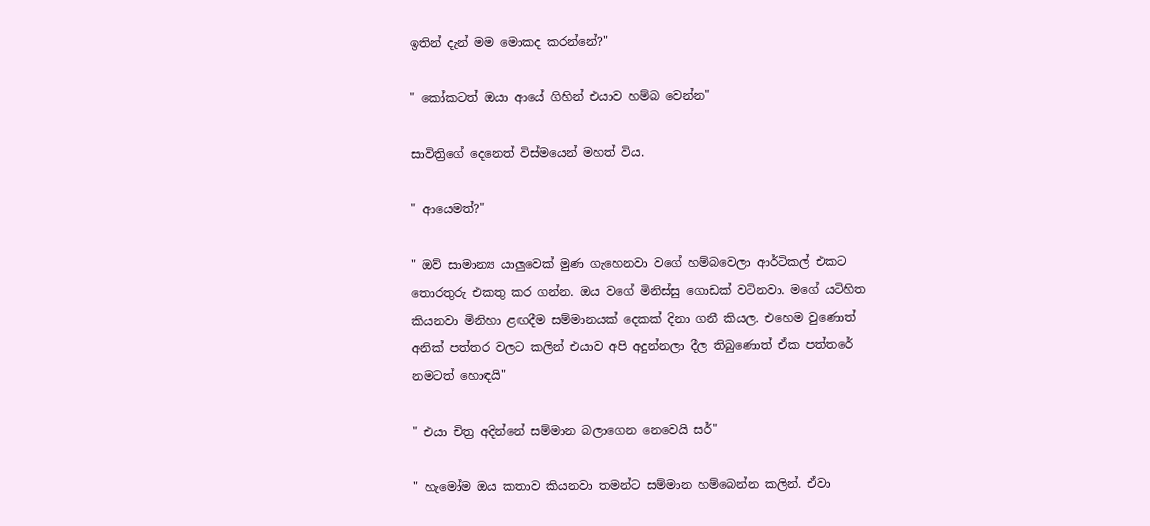ඉතින් දැන් මම මොකද කරන්නේ?"

" කෝකටත් ඔයා ආයේ ගිහින් එයාව හම්බ වෙන්න"

සාවිත්‍රිගේ දෙනෙත් විස්මයෙන් මහත් විය.

" ආයෙමත්?"

" ඔව් සාමාන්‍ය යාලුවෙක් මුණ ගැහෙනවා වගේ හම්බවෙලා ආර්ටිකල් එකට තොරතුරු එකතු කර ගන්න. ඔය වගේ මිනිස්සු ගොඩක් වටිනවා. මගේ යටිහිත කියනවා මිනිහා ළඟදීම සම්මානයක් දෙකක් දිනා ගනී කියල. එහෙම වුණොත් අනික් පත්තර වලට කලින් එයාව අපි අදුන්නලා දීල තිබුණොත් ඒක පත්තරේ නමටත් හොඳයි"

" එයා චිත්‍ර අදින්නේ සම්මාන බලාගෙන නෙවෙයි සර්"

" හැමෝම ඔය කතාව කියනවා තමන්ට සම්මාන හම්බෙන්න කලින්. ඒවා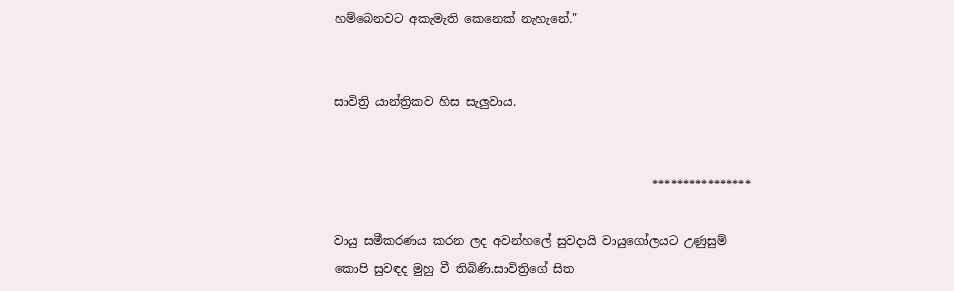හම්බෙනවට අකැමැති කෙනෙක් නැහැනේ."


සාවිත්‍රි යාන්ත්‍රිකව හිස සැලුවාය.


                                                     ****************

වායු සමීකරණය කරන ලද අවන්හලේ සුවදායි වායුගෝලයට උණුසුම් කොපි සුවඳද මුහු වී තිබිණි.සාවිත්‍රිගේ සිත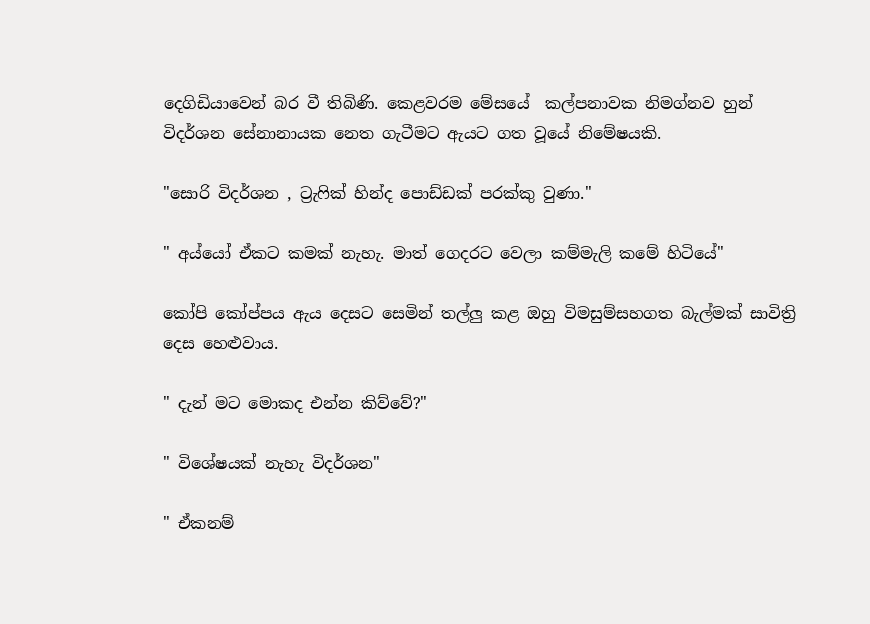දෙගිඩියාවෙන් බර වී තිබිණි. කෙළවරම මේසයේ  කල්පනාවක නිමග්නව හුන් විදර්ශන සේනානායක නෙත ගැටීමට ඇයට ගත වූයේ නිමේෂයකි.

"සොරි විදර්ශන , ට්‍රැෆික් හින්ද පොඩ්ඩක් පරක්කු වුණා."

" අය්යෝ ඒකට කමක් නැහැ. මාත් ගෙදරට වෙලා කම්මැලි කමේ හිටියේ"

කෝපි කෝප්පය ඇය දෙසට සෙමින් තල්ලු කළ ඔහු විමසුම්සහගත බැල්මක් සාවිත්‍රි දෙස හෙළුවාය.

" දැන් මට මොකද එන්න කිව්වේ?"

" විශේෂයක් නැහැ විදර්ශන"

" ඒකනම්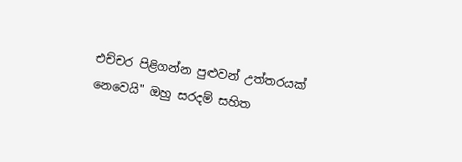එච්චර පිළිගන්න පුළුවන් උත්තරයක් නෙවෙයි" ඔහු සරදම් සහිත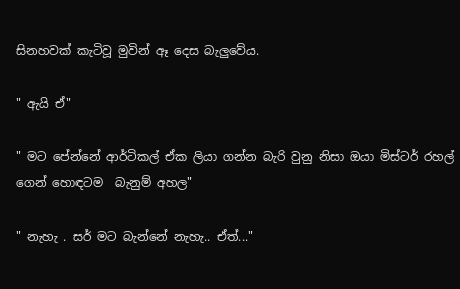සිනහවක් කැටිවූ මුවින් ඈ දෙස බැලුවේය.

" ඇයි ඒ"

" මට පේන්නේ ආර්ටිකල් ඒක ලියා ගන්න බැරි වුනු නිසා ඔයා මිස්ටර් රහල් ගෙන් හොඳටම  බැනුම් අහල"

" නැහැ . සර් මට බැන්නේ නැහැ.. ඒත්..."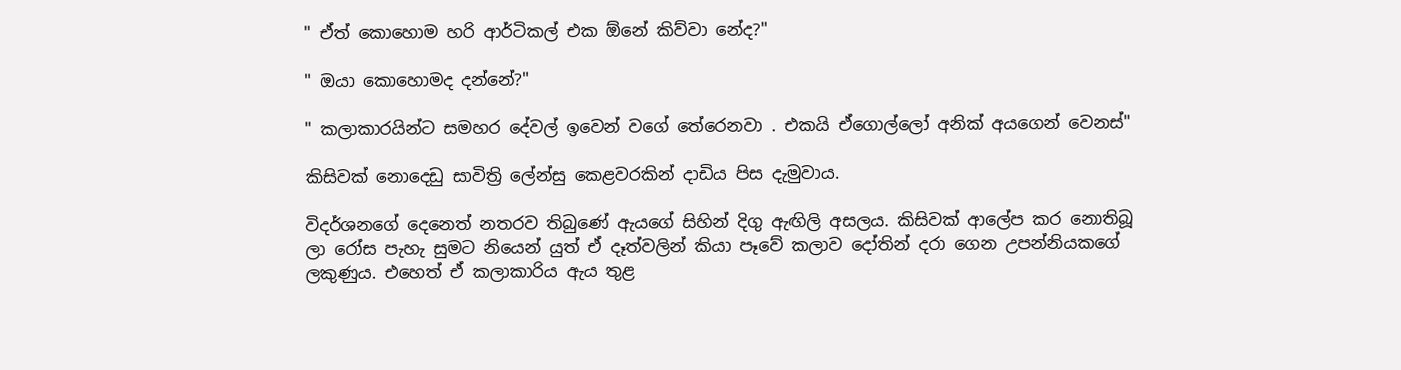" ඒත් කොහොම හරි ආර්ටිකල් එක ඕනේ කිව්වා නේද?"

" ඔයා කොහොමද දන්නේ?"

" කලාකාරයින්ට සමහර දේවල් ඉවෙන් වගේ තේරෙනවා . එකයි ඒගොල්ලෝ අනික් අයගෙන් වෙනස්"

කිසිවක් නොදෙඩු සාවිත්‍රි ලේන්සු කෙළවරකින් දාඩිය පිස දැමුවාය.

විදර්ශනගේ දෙනෙත් නතරව තිබුණේ ඇයගේ සිහින් දිගු ඇඟිලි අසලය. කිසිවක් ආලේප කර නොතිබූ ලා රෝස පැහැ සුමට නියෙන් යුත් ඒ දෑත්වලින් කියා පෑවේ කලාව දෝතින් දරා ගෙන උපන්නියකගේ ලකුණුය. එහෙත් ඒ කලාකාරිය ඇය තුළ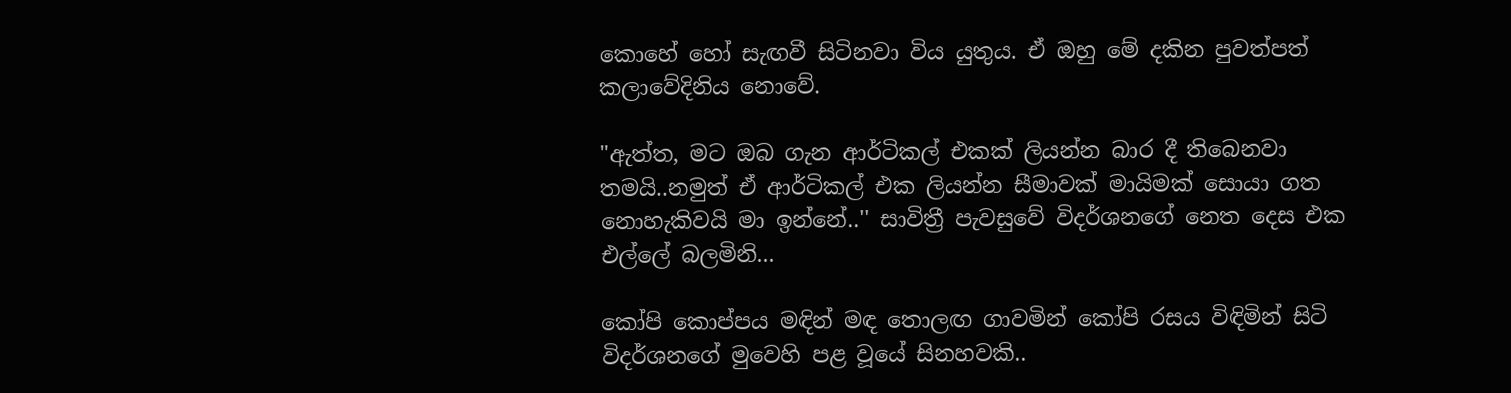කොහේ හෝ සැඟවී සිටිනවා විය යුතුය. ඒ ඔහු මේ දකින පුවත්පත් කලාවේදිනිය නොවේ.

"ඇත්ත, මට ඔබ ගැන ආර්ටිකල් එකක් ලියන්න බාර දී තිබෙනවා තමයි..නමුත් ඒ ආර්ටිකල් එක ලියන්න සීමාවක් මායිමක් සොයා ගත නොහැකිවයි මා ඉන්නේ..'' සාවිත්‍රී පැවසුවේ විදර්ශනගේ නෙත දෙස එක එල්ලේ බලමිනි...

කෝපි කොප්පය මඳින් මඳ තොලඟ ගාවමින් කෝපි රසය විඳිමින් සිටි විදර්ශනගේ මුවෙහි පළ වූයේ සිනහවකි..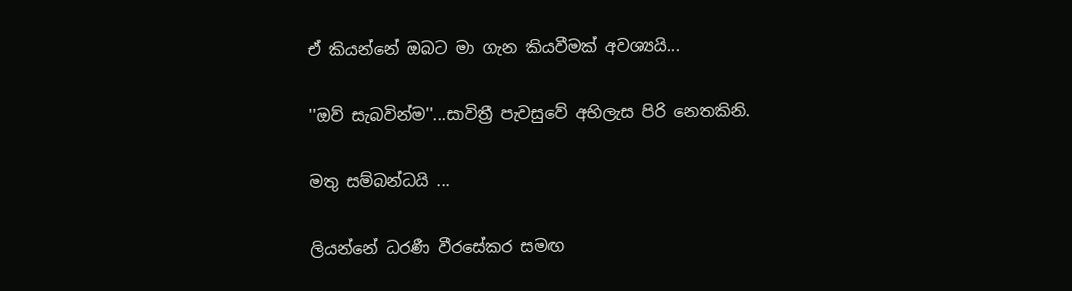ඒ කියන්නේ ඔබට මා ගැන කියවීමක් අවශ්‍යයි...

''ඔව් සැබවින්ම''...සාවිත්‍රී පැවසුවේ අභිලැස පිරි නෙතකිනි.

මතු සම්බන්ධයි ...

ලියන්නේ ධරණී වීරසේකර සමඟ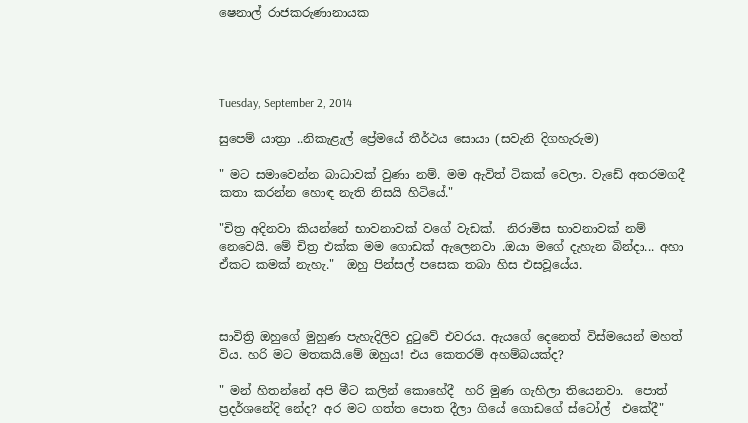ෂෙනාල් රාජකරුණානායක




Tuesday, September 2, 2014

සුපෙම් යාත්‍රා ..නිකැළැල් ප්‍රේමයේ තීර්ථය සොයා (සවැනි දිගහැරුම)

" මට සමාවෙන්න බාධාවක් වුණා නම්. මම ඇවිත් ටිකක් වෙලා. වැඩේ අතරමගදී කතා කරන්න හොඳ නැති නිසයි හිටියේ."

"චිත්‍ර අදිනවා කියන්නේ භාවනාවක් වගේ වැඩක්.  නිරාමිස භාවනාවක් නම් නෙවෙයි. මේ චිත්‍ර එක්ක මම ගොඩක් ඇලෙනවා .ඔයා මගේ දැහැන බින්දා... අහා ඒකට කමක් නැහැ."  ඔහු පින්සල් පසෙක තබා හිස එසවූයේය.



සාවිත්‍රි ඔහුගේ මුහුණ පැහැදිලිව දුටුවේ එවරය. ඇයගේ දෙනෙත් විස්මයෙන් මහත් විය. හරි මට මතකයි.මේ ඔහුය! එය කෙතරම් අහම්බයක්ද?

" මන් හිතන්නේ අපි මීට කලින් කොහේදී  හරි මුණ ගැහිලා තියෙනවා.  පොත් ප්‍රදර්ශනේදි නේද? අර මට ගත්ත පොත දීලා ගියේ ගොඩගේ ස්ටෝල්  එකේදී"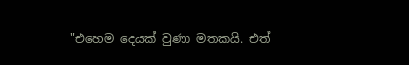"එහෙම දෙයක් වුණා මතකයි. එත්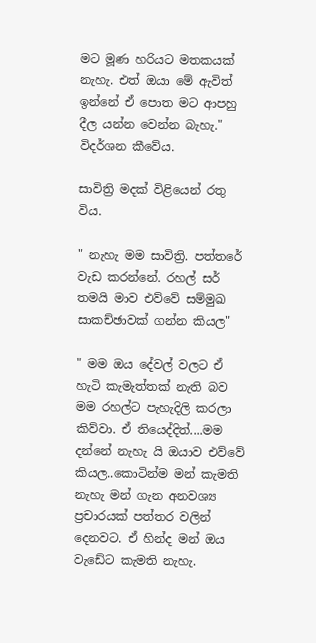මට මූණ හරියට මතකයක් නැහැ. එත් ඔයා මේ ඇවිත් ඉන්නේ ඒ පොත මට ආපහු දීල යන්න වෙන්න බැහැ." විදර්ශන කීවේය.

සාවිත්‍රි මදක් විළියෙන් රතු විය.

" නැහැ මම සාවිත්‍රි. පත්තරේ වැඩ කරන්නේ. රහල් සර් තමයි මාව එව්වේ සම්මුඛ සාකච්ඡාවක් ගන්න කියල"

" මම ඔය දේවල් වලට ඒ හැටි කැමැත්තක් නැති බව මම රහල්ට පැහැදිලි කරලා කිව්වා. ඒ තියෙද්දිත්....මම දන්නේ නැහැ යි ඔයාව එව්වේ කියල..කොටින්ම මන් කැමති නැහැ මන් ගැන අනවශ්‍ය ප්‍රචාරයක් පත්තර වලින් දෙනවට. ඒ හින්ද මන් ඔය වැඩේට කැමති නැහැ.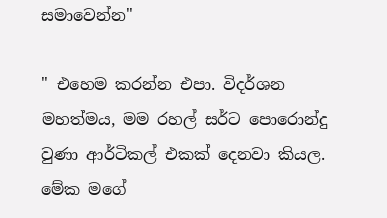සමාවෙන්න"

" එහෙම කරන්න එපා. විදර්ශන මහත්මය, මම රහල් සර්ට පොරොන්දු වුණා ආර්ටිකල් එකක් දෙනවා කියල. මේක මගේ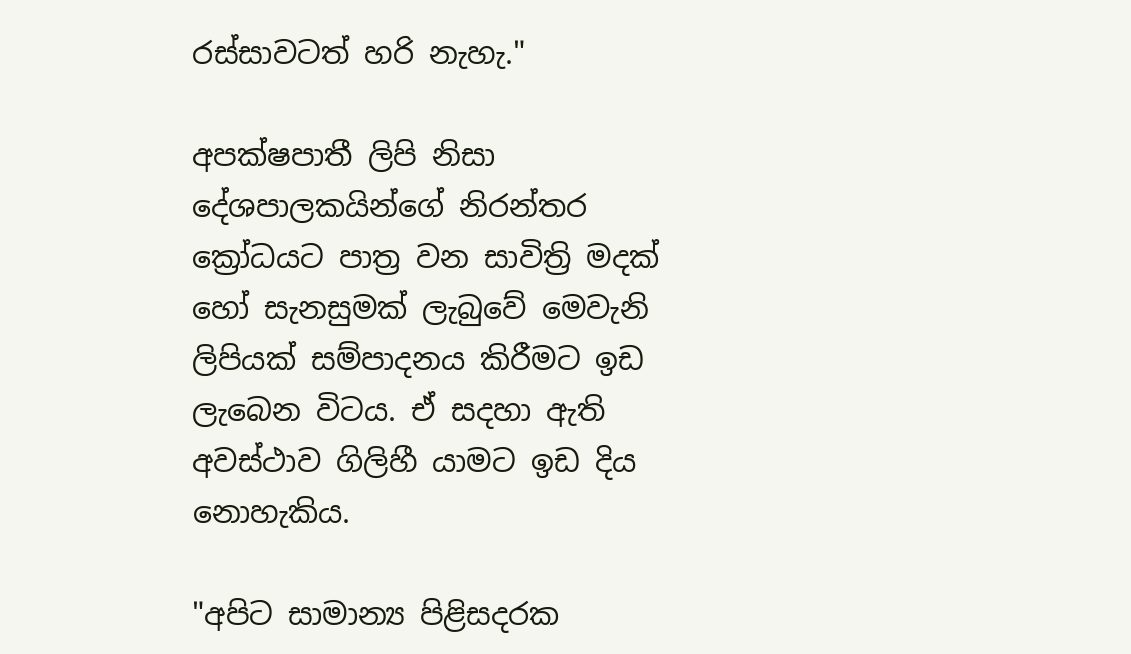රස්සාවටත් හරි නැහැ."

අපක්ෂපාතී ලිපි නිසා දේශපාලකයින්ගේ නිරන්තර ක්‍රෝධයට පාත්‍ර වන සාවිත්‍රි මදක් හෝ සැනසුමක් ලැබුවේ මෙවැනි ලිපියක් සම්පාදනය කිරීමට ඉඩ ලැබෙන විටය. ඒ සදහා ඇති අවස්ථාව ගිලිහී යාමට ඉඩ දිය නොහැකිය.

"අපිට සාමාන්‍ය පිළිසදරක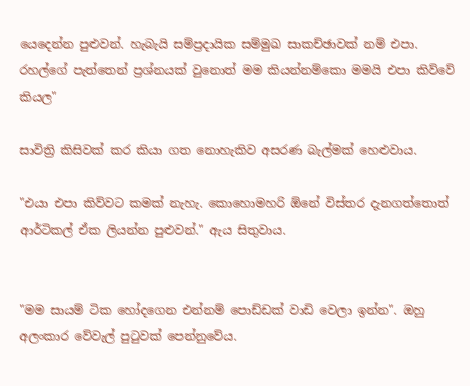යෙදෙන්න පුළුවන්. හැබැයි සම්ප්‍රදායික සම්මුඛ සාකච්ඡාවක් නම් එපා. රහල්ගේ පැත්තෙන් ප්‍රශ්නයක් වුනොත් මම කියන්නම්කො මමයි එපා කිව්වේ කියල"

සාවිත්‍රි කිසිවක් කර කියා ගත නොහැකිව අසරණ බැල්මක් හෙළුවාය.

"එයා එපා කිව්වට කමක් නැහැ. කොහොමහරි ඕනේ විස්තර දැනගත්තොත් ආර්ටිකල් ඒක ලියන්න පුළුවන්." ඇය සිතුවාය.


"මම සායම් ටික හෝදගෙන එන්නම් පොඩ්ඩක් වාඩි වෙලා ඉන්න". ඔහු අලංකාර වේවැල් පුටුවක් පෙන්නුවේය.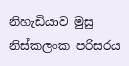නිහැඩියාව මුසු නිස්කලංක පරිසරය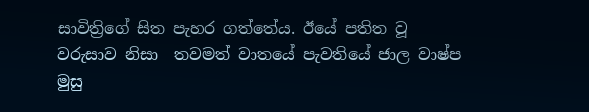සාවිත්‍රිගේ සිත පැහර ගත්තේය. ඊයේ පතිත වූ වරුසාව නිසා  තවමත් වාතයේ පැවතියේ ජාල වාෂ්ප මුසු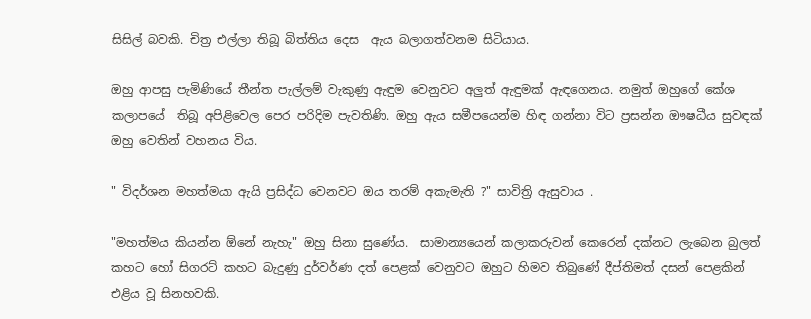සිසිල් බවකි. චිත්‍ර එල්ලා තිබූ බිත්තිය දෙස  ඇය බලාගත්වනම සිටියාය.

ඔහු ආපසු පැමිණියේ තීන්ත පැල්ලම් වැකුණු ඇඳුම වෙනුවට අලුත් ඇඳුමක් ඇඳගෙනය. නමුත් ඔහුගේ කේශ කලාපයේ  තිබූ අපිළිවෙල පෙර පරිදිම පැවතිණි. ඔහු ඇය සමීපයෙන්ම හිඳ ගන්නා විට ප්‍රසන්න ඖෂධීය සුවඳක් ඔහු වෙතින් වහනය විය.

" විදර්ශන මහත්මයා ඇයි ප්‍රසිද්ධ වෙනවට ඔය තරම් අකැමැති ?" සාවිත්‍රි ඇසුවාය .

"මහත්මය කියන්න ඕනේ නැහැ" ඔහු සිනා සුණේය.  සාමාන්‍යයෙන් කලාකරුවන් කෙරෙන් දක්නට ලැබෙන බුලත් කහට හෝ සිගරට් කහට බැදුණු දුර්වර්ණ දත් පෙළක් වෙනුවට ඔහුට හිමව තිබුණේ දීප්තිමත් දසන් පෙළකින් එළිය වූ සිනහවකි.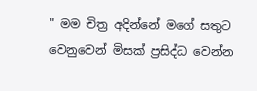" මම චිත්‍ර අදින්නේ මගේ සතුට වෙනුවෙන් මිසක් ප්‍රසිද්ධ වෙන්න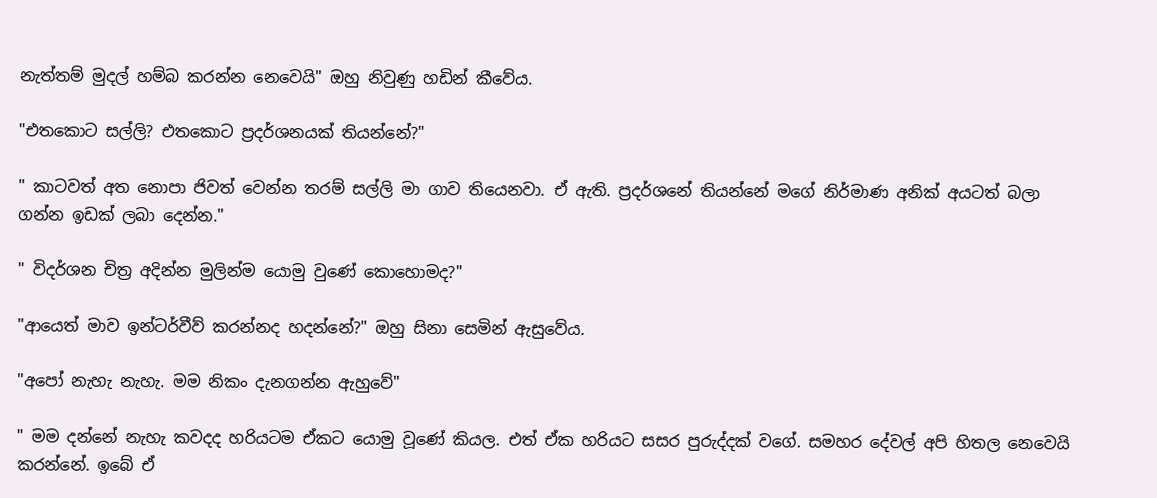නැත්තම් මුදල් හම්බ කරන්න නෙවෙයි" ඔහු නිවුණු හඩින් කීවේය.

"එතකොට සල්ලි? එතකොට ප්‍රදර්ශනයක් තියන්නේ?"

" කාටවත් අත නොපා ජිවත් වෙන්න තරම් සල්ලි මා ගාව තියෙනවා. ඒ ඇති. ප්‍රදර්ශනේ තියන්නේ මගේ නිර්මාණ අනික් අයටත් බලා ගන්න ඉඩක් ලබා දෙන්න."

" විදර්ශන චිත්‍ර අදින්න මුලින්ම යොමු වුණේ කොහොමද?"

"ආයෙත් මාව ඉන්ටර්වීව් කරන්නද හදන්නේ?" ඔහු සිනා සෙමින් ඇසුවේය.

"අපෝ නැහැ නැහැ. මම නිකං දැනගන්න ඇහුවේ"

" මම දන්නේ නැහැ කවදද හරියටම ඒකට යොමු වූණේ කියල. එත් ඒක හරියට සසර පුරුද්දක් වගේ. සමහර දේවල් අපි හිතල නෙවෙයි කරන්නේ. ඉබේ ඒ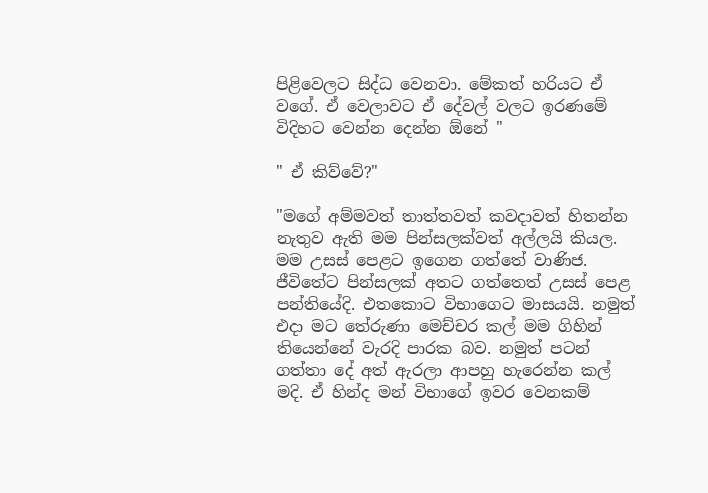පිළිවෙලට සිද්ධ වෙනවා. මේකත් හරියට ඒ වගේ. ඒ වෙලාවට ඒ දේවල් වලට ඉරණමේ විදිහට වෙන්න දෙන්න ඕනේ "

" ඒ කිව්වේ?"

"මගේ අම්මවත් තාත්තවත් කවදාවත් හිතන්න නැතුව ඇති මම පින්සලක්වත් අල්ලයි කියල. මම උසස් පෙළට ඉගෙන ගත්තේ වාණිජ. ජීවිතේට පින්සලක් අතට ගත්තෙත් උසස් පෙළ පන්තියේදි. එතකොට විභාගෙට මාසයයි. නමුත් එදා මට තේරුණා මෙච්චර කල් මම ගිහින් තියෙන්නේ වැරදි පාරක බව. නමුත් පටන් ගත්තා දේ අත් ඇරලා ආපහු හැරෙන්න කල් මදි. ඒ හින්ද මන් විභාගේ ඉවර වෙනකම්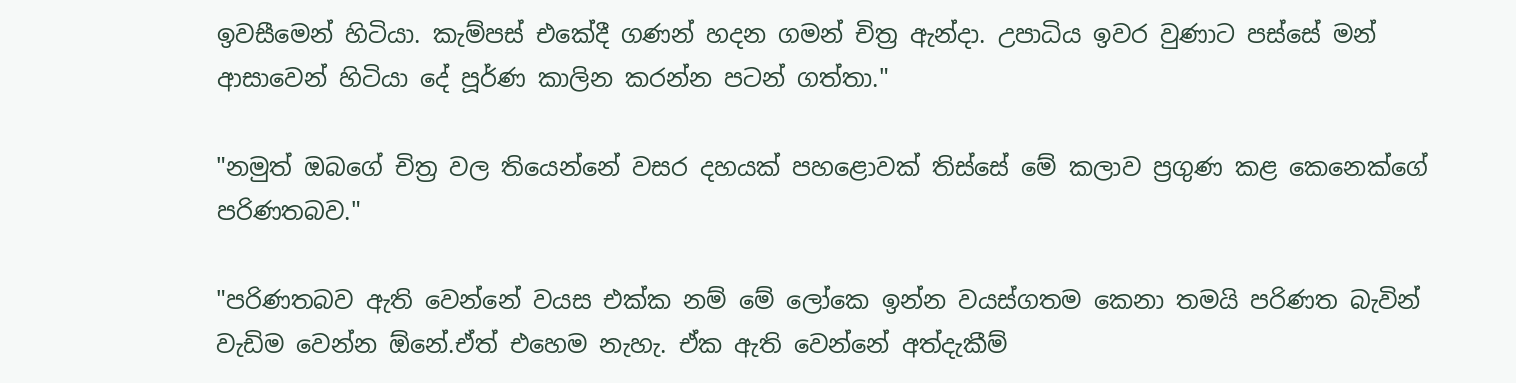ඉවසීමෙන් හිටියා. කැම්පස් එකේදී ගණන් හදන ගමන් චිත්‍ර ඇන්දා. උපාධිය ඉවර වුණාට පස්සේ මන් ආසාවෙන් හිටියා දේ පූර්ණ කාලින කරන්න පටන් ගත්තා."

"නමුත් ඔබගේ චිත්‍ර වල තියෙන්නේ වසර දහයක් පහළොවක් තිස්සේ මේ කලාව ප්‍රගුණ කළ කෙනෙක්ගේ පරිණතබව."

"පරිණතබව ඇති වෙන්නේ වයස එක්ක නම් මේ ලෝකෙ ඉන්න වයස්ගතම කෙනා තමයි පරිණත බැවින් වැඩිම වෙන්න ඕනේ.ඒත් එහෙම නැහැ. ඒක ඇති වෙන්නේ අත්දැකීම්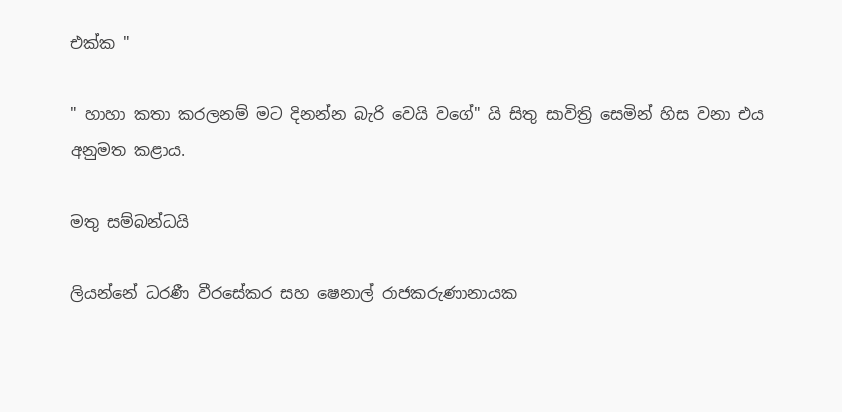එක්ක "

" හාහා කතා කරලනම් මට දිනන්න බැරි වෙයි වගේ" යි සිතු සාවිත්‍රි සෙමින් හිස වනා එය අනුමත කළාය.

මතු සම්බන්ධයි

ලියන්නේ ධරණී වීරසේකර සහ ෂෙනාල් රාජකරුණානායක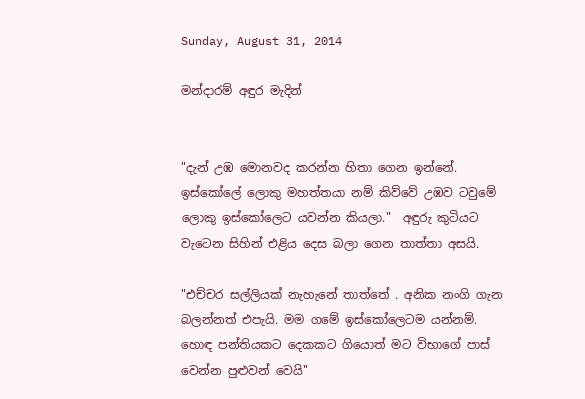Sunday, August 31, 2014

මන්දාරම් අඳුර මැදින්


"දැන් උඹ මොනවද කරන්න හිතා ගෙන ඉන්නේ. ඉස්කෝලේ ලොකු මහත්තයා නම් කිව්වේ උඹව ටවුමේ ලොකු ඉස්කෝලෙට යවන්න කියලා."  අඳුරු කුටියට වැටෙන සිහින් එළිය දෙස බලා ගෙන තාත්තා අසයි.

"එච්චර සල්ලියක් නැහැනේ තාත්තේ . අනික නංගි ගැන බලන්නත් එපැයි. මම ගමේ ඉස්කෝලෙටම යන්නම්. හොඳ පන්තියකට දෙකකට ගියොත් මට විභාගේ පාස් වෙන්න පුළුවන් වෙයි"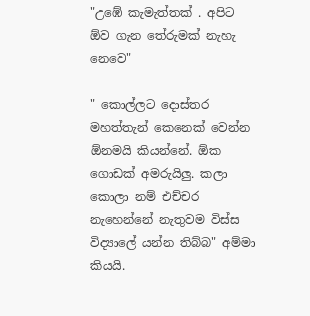"උඹේ කැමැත්තක් . අපිට ඕව ගැන තේරුමක් නැහැ නෙවෙ"

" කොල්ලට දොස්තර මහත්තැන් කෙනෙක් වෙන්න ඕනමයි කියන්නේ. ඕක ගොඩක් අමරුයිලු. කලා කොලා නම් එච්චර නැහෙන්නේ නැතුවම විස්ස විද්‍යාලේ යන්න තිබ්බ" අම්මා කියයි.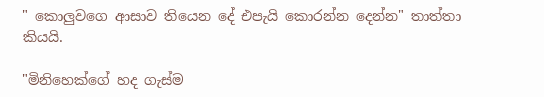" කොලුවගෙ ආසාව තියෙන දේ එපැයි කොරන්න දෙන්න" තාත්තා කියයි.

"මිනිහෙක්ගේ හද ගැස්ම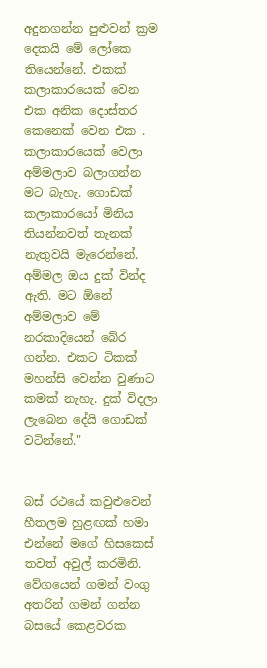අදුනගන්න පුළුවන් ක්‍රම දෙකයි මේ ලෝකෙ තියෙන්නේ. එකක් කලාකාරයෙක් වෙන එක අනික දොස්තර කෙනෙක් වෙන එක . කලාකාරයෙක් වෙලා අම්මලාව බලාගන්න මට බැහැ. ගොඩක් කලාකාරයෝ මිනිය තියන්නවත් තැනක් නැතුවයි මැරෙන්නේ. අම්මල ඔය දුක් වින්ද ඇති. මට ඕනේ අම්මලාව මේ නරකාදියෙන් බේර ගන්න. එකට ටිකක් මහන්සි වෙන්න වුණාට කමක් නැහැ. දුක් විදලා ලැබෙන දේයි ගොඩක් වටින්නේ."


බස් රථයේ කවුළුවෙන් හීතලම හුළඟක් හමා එන්නේ මගේ හිසකෙස් තවත් අවුල් කරමිනි. වේගයෙන් ගමන් වංගු අතරින් ගමන් ගන්න බසයේ කෙළවරක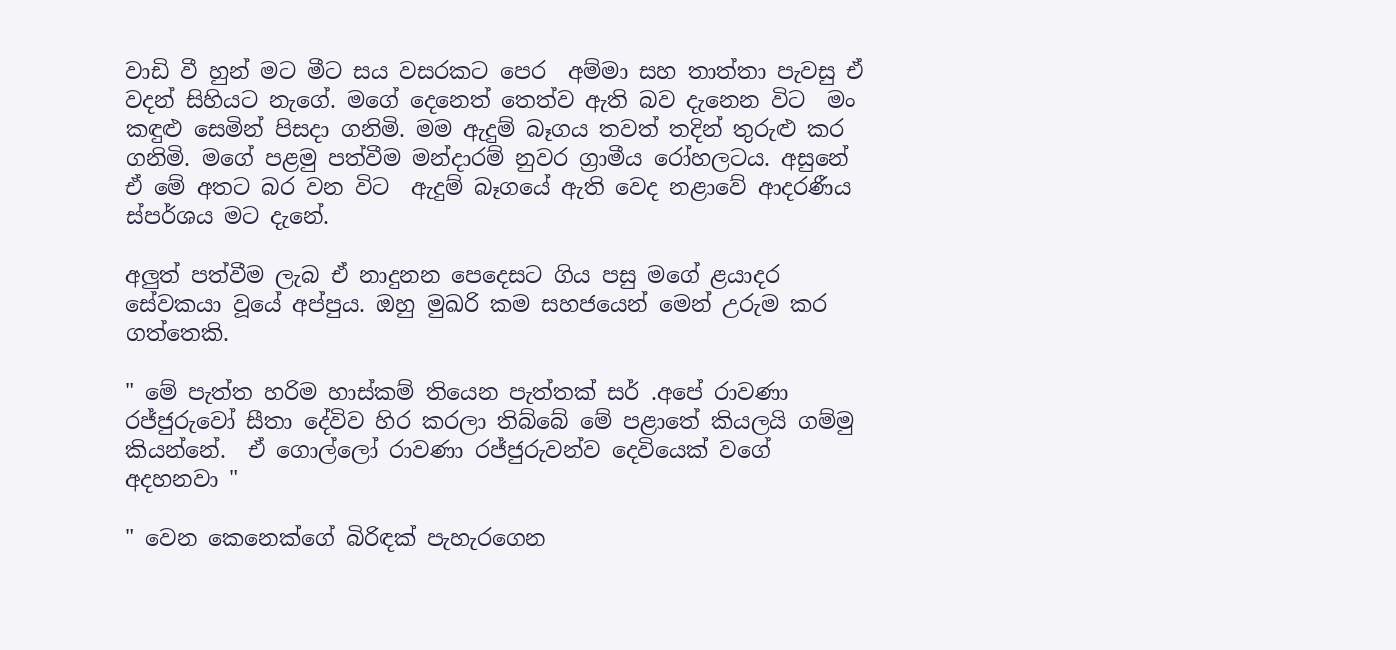වාඩි වී හුන් මට මීට සය වසරකට පෙර  අම්මා සහ තාත්තා පැවසු ඒ වදන් සිහියට නැගේ. මගේ දෙනෙත් තෙත්ව ඇති බව දැනෙන විට  මං කඳුළු සෙමින් පිසදා ගනිමි. මම ඇදුම් බෑගය තවත් තදින් තුරුළු කර ගනිමි. මගේ පළමු පත්වීම මන්දාරම් නුවර ග්‍රාමීය රෝහලටය. අසුනේ ඒ මේ අතට බර වන විට  ඇදුම් බෑගයේ ඇති වෙද නළාවේ ආදරණීය ස්පර්ශය මට දැනේ.

අලුත් පත්වීම ලැබ ඒ නාදුනන පෙදෙසට ගිය පසු මගේ ළයාදර සේවකයා වූයේ අප්පුය. ඔහු මුඛරි කම සහජයෙන් මෙන් උරුම කර ගත්තෙකි.

" මේ පැත්ත හරිම හාස්කම් තියෙන පැත්තක් සර් .අපේ රාවණා රජ්ජුරුවෝ සීතා දේවිව හිර කරලා තිබ්බේ මේ පළාතේ කියලයි ගම්මු කියන්නේ.  ඒ ගොල්ලෝ රාවණා රජ්ජුරුවන්ව දෙවියෙක් වගේ අදහනවා "

" වෙන කෙනෙක්ගේ බිරිඳක් පැහැරගෙන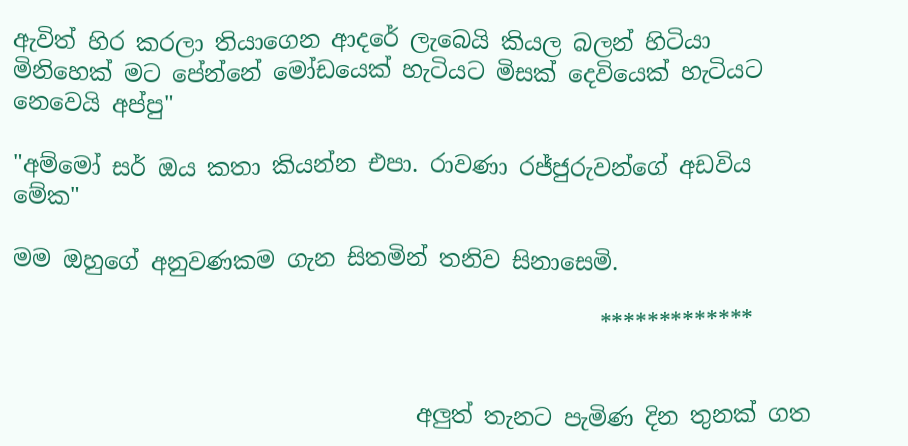ඇවිත් හිර කරලා තියාගෙන ආදරේ ලැබෙයි කියල බලන් හිටියා මිනිහෙක් මට පේන්නේ මෝඩයෙක් හැටියට මිසක් දෙවියෙක් හැටියට නෙවෙයි අප්පු"

"අම්මෝ සර් ඔය කතා කියන්න එපා. රාවණා රජ්ජුරුවන්ගේ අඩවිය මේක"

මම ඔහුගේ අනුවණකම ගැන සිතමින් තනිව සිනාසෙමි.

                                                   *************


                                   අලුත් තැනට පැමිණ දින තුනක් ගත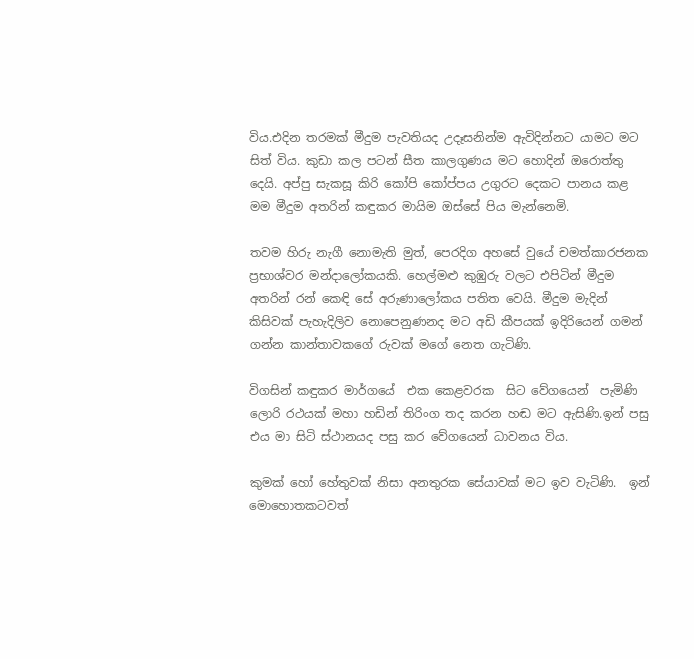විය.එදින තරමක් මීදුම පැවතියද උදෑසනින්ම ඇවිදින්නට යාමට මට සිත් විය. කුඩා කල පටන් සීත කාලගුණය මට හොදින් ඔරොත්තු දෙයි. අප්පු සැකසූ කිරි කෝපි කෝප්පය උගුරට දෙකට පානය කළ මම මීදුම අතරින් කඳුකර මායිම ඔස්සේ පිය මැන්නෙමි.

තවම හිරු නැගී නොමැති මුත්, පෙරදිග අහසේ වුයේ චමත්කාරජනක ප්‍රභාශ්වර මන්දාලෝකයකි. හෙල්මළු කුඹුරු වලට එපිටින් මීදුම අතරින් රන් කෙඳි සේ අරුණාලෝකය පතිත වෙයි. මීදුම මැදින් කිසිවක් පැහැදිලිව නොපෙනුණනද මට අඩි කීපයක් ඉදිරියෙන් ගමන් ගන්න කාන්තාවකගේ රුවක් මගේ නෙත ගැටිණි.

විගසින් කඳුකර මාර්ගයේ  එක කෙළවරක  සිට වේගයෙන්  පැමිණි ලොරි රථයක් මහා හඩින් තිරිංග තද කරන හඬ මට ඇසිණි.ඉන් පසු එය මා සිටි ස්ථානයද පසු කර වේගයෙන් ධාවනය විය.

කුමක් හෝ හේතුවක් නිසා අනතුරක සේයාවක් මට ඉව වැටිණි.  ඉන්  මොහොතකටවත්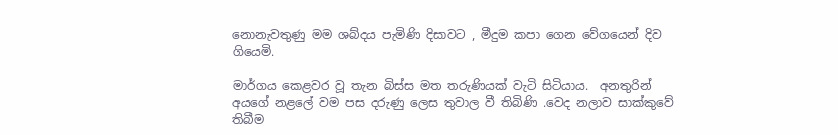නොනැවතුණු මම ශබ්දය පැමිණි දිසාවට , මීදුම කපා ගෙන වේගයෙන් දිව ගියෙමි.

මාර්ගය කෙළවර වූ තැන බිස්ස මත තරුණියක් වැටි සිටියාය.  අනතුරින් අයගේ නළලේ වම පස දරුණු ලෙස තුවාල වී තිබිණි .වෙද නලාව සාක්කුවේ තිබීම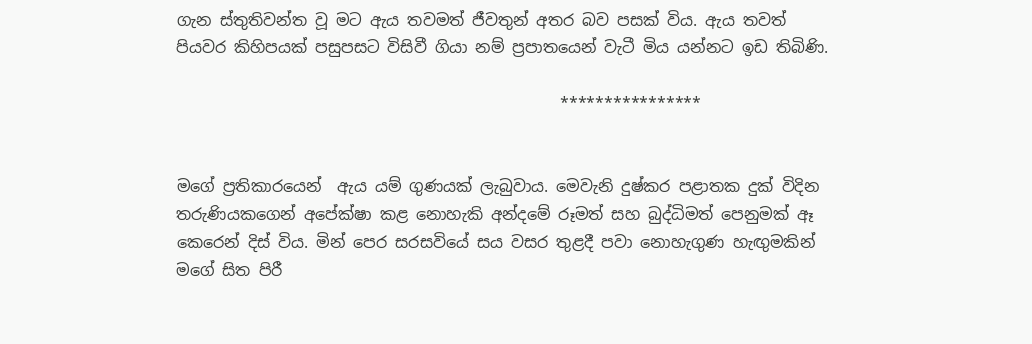ගැන ස්තුතිවන්ත වූ මට ඇය තවමත් ජීවතුන් අතර බව පසක් විය. ඇය තවත් පියවර කිහිපයක් පසුපසට විසිවී ගියා නම් ප්‍රපාතයෙන් වැටී මිය යන්නට ඉඩ තිබිණි.

                                                ****************


මගේ ප්‍රතිකාරයෙන්  ඇය යම් ගුණයක් ලැබුවාය. මෙවැනි දුෂ්කර පළාතක දුක් විදින තරුණියකගෙන් අපේක්ෂා කළ නොහැකි අන්දමේ රූමත් සහ බුද්ධිමත් පෙනුමක් ඈ කෙරෙන් දිස් විය. මින් පෙර සරසවියේ සය වසර තුළදී පවා නොහැගුණ හැඟුමකින් මගේ සිත පිරී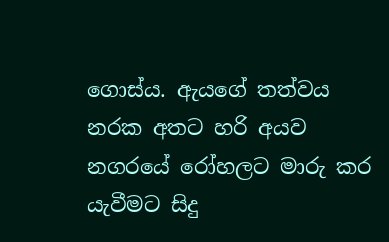ගොස්ය. ඇයගේ තත්වය නරක අතට හරි අයව නගරයේ රෝහලට මාරු කර යැවීමට සිදු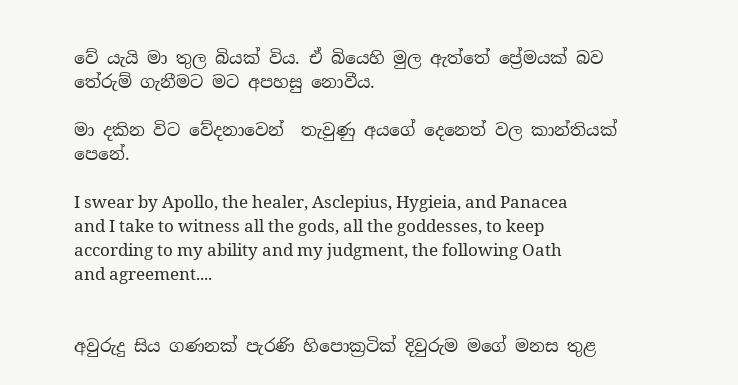වේ යැයි මා තුල බියක් විය. ඒ බියෙහි මුල ඇත්තේ ප්‍රේමයක් බව තේරුම් ගැනීමට මට අපහසු නොවීය.

මා දකින විට වේදනාවෙන්  තැවුණු අයගේ දෙනෙත් වල කාන්තියක් පෙනේ.

I swear by Apollo, the healer, Asclepius, Hygieia, and Panacea and I take to witness all the gods, all the goddesses, to keep according to my ability and my judgment, the following Oath and agreement....


අවුරුදු සිය ගණනක් පැරණි හිපොක්‍රටික් දිවුරුම මගේ මනස තුළ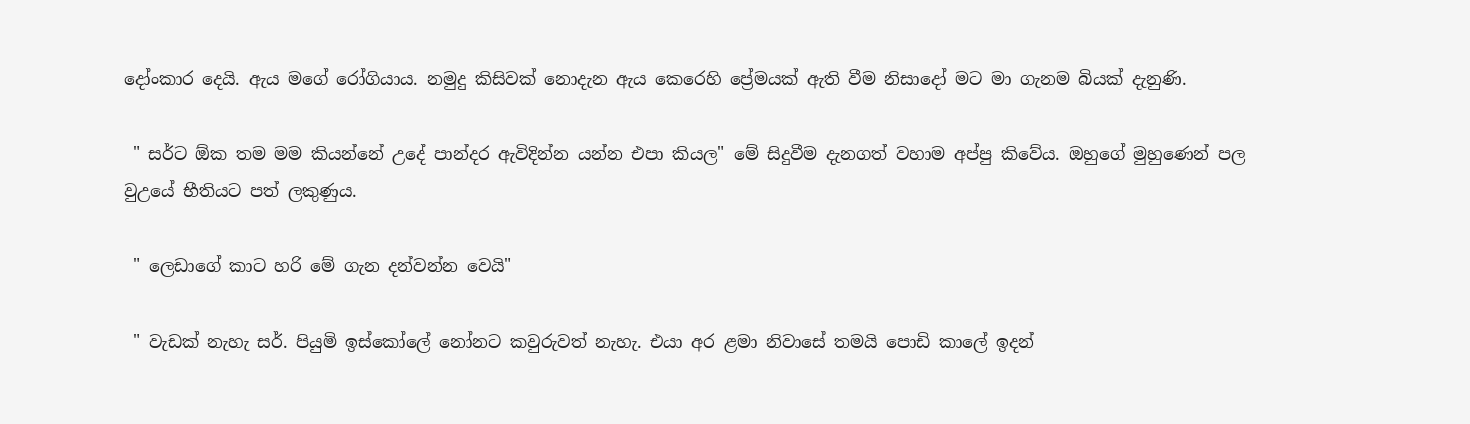දෝංකාර දෙයි. ඇය මගේ රෝගියාය. නමුදු කිසිවක් නොදැන ඇය කෙරෙහි ප්‍රේමයක් ඇති වීම නිසාදෝ මට මා ගැනම බියක් දැනුණි.

 " සර්ට ඕක තම මම කියන්නේ උදේ පාන්දර ඇවිදින්න යන්න එපා කියල" මේ සිදුවීම දැනගත් වහාම අප්පු කිවේය. ඔහුගේ මුහුණෙන් පල වුඋයේ භීතියට පත් ලකුණුය.

 " ලෙඩාගේ කාට හරි මේ ගැන දන්වන්න වෙයි"

 " වැඩක් නැහැ සර්. පියුමි ඉස්කෝලේ නෝනට කවුරුවත් නැහැ. එයා අර ළමා නිවාසේ තමයි පොඩි කාලේ ඉදන්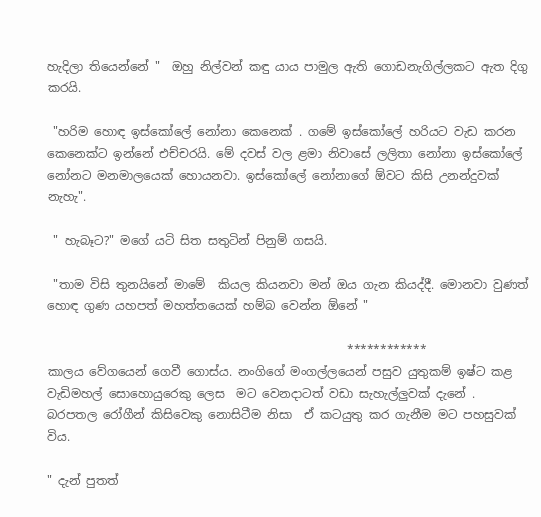හැදිලා තියෙන්නේ "  ඔහු නිල්වන් කඳු යාය පාමුල ඇති ගොඩනැගිල්ලකට ඇත දිගු කරයි.

 "හරිම හොඳ ඉස්කෝලේ නෝනා කෙනෙක් . ගමේ ඉස්කෝලේ හරියට වැඩ කරන කෙනෙක්ට ඉන්නේ එච්චරයි. මේ දවස් වල ළමා නිවාසේ ලලිතා නෝනා ඉස්කෝලේ නෝනට මනමාලයෙක් හොයනවා. ඉස්කෝලේ නෝනාගේ ඕවට කිසි උනන්දුවක් නැහැ".

 " හැබෑට?" මගේ යටි සිත සතුටින් පිනුම් ගසයි.

 "තාම විසි තුනයිනේ මාමේ  කියල කියනවා මන් ඔය ගැන කියද්දී. මොනවා වුණත්  හොඳ ගුණ යහපත් මහත්තයෙක් හම්බ වෙන්න ඕනේ "

                                                  ************
කාලය වේගයෙන් ගෙවී ගොස්ය. නංගිගේ මංගල්ලයෙන් පසුව යුතුකම් ඉෂ්ට කළ වැඩිමහල් සොහොයුරෙකු ලෙස  මට වෙනදාටත් වඩා සැහැල්ලුවක් දැනේ . බරපතල රෝගීන් කිසිවෙකු නොසිටීම නිසා  ඒ කටයුතු කර ගැනීම මට පහසුවක් විය.

" දැන් පුතත්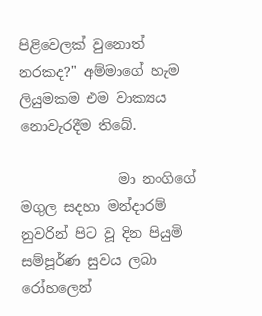පිළිවෙලක් වුනොත් නරකද?" අම්මාගේ හැම ලියුමකම එම වාක්‍යය නොවැරදීම තිබේ.

              මා නංගිගේ මගුල සදහා මන්දාරම් නුවරින් පිට වූ දින පියුමි සම්පූර්ණ සුවය ලබා රෝහලෙන්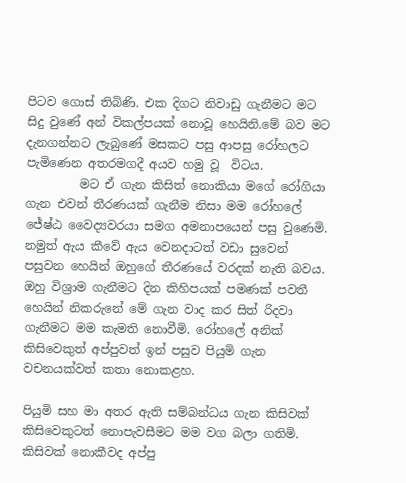පිටව ගොස් තිබිණි. එක දිගට නිවාඩු ගැනීමට මට සිදු වුණේ අන් විකල්පයක් නොවූ හෙයිනි.මේ බව මට දැනගන්නට ලැබුණේ මසකට පසු ආපසු රෝහලට පැමිණෙන අතරමගදී අයව හමු වූ  විටය.
         මට ඒ ගැන කිසිත් නොකියා මගේ රෝගියා ගැන එවන් තීරණයක් ගැනීම නිසා මම රෝහලේ ජේෂ්ඨ වෛද්‍යවරයා සමග අමනාපයෙන් පසු වුණෙමි.  නමුත් ඇය කීවේ ඇය වෙනදාටත් වඩා සුවෙන් පසුවන හෙයින් ඔහුගේ තීරණයේ වරදක් නැති බවය.
ඔහු විශ්‍රාම ගැනීමට දින කිහිපයක් පමණක් පවතී හෙයින් නිකරුනේ මේ ගැන වාද කර සිත් රිදවා ගැනීමට මම කැමති නොවීමි. රෝහලේ අනික් කිසිවෙකුත් අප්පුවත් ඉන් පසුව පියුමි ගැන වචනයක්වත් කතා නොකළහ.

පියුමි සහ මා අතර ඇති සම්බන්ධය ගැන කිසිවක් කිසිවෙකුටත් නොපැවසීමට මම වග බලා ගතිමි. කිසිවක් නොකීවද අප්පු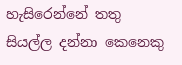හැසිරෙන්නේ තතු සියල්ල දන්නා කෙනෙකු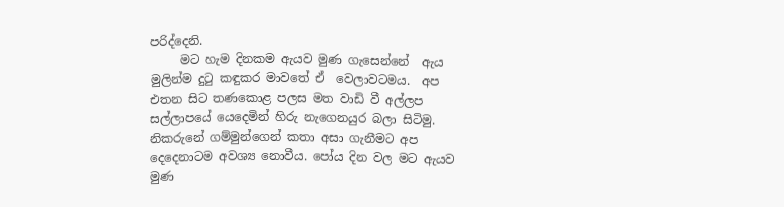පරිද්දෙනි.
     මට හැම දිනකම ඇයව මුණ ගැසෙන්නේ  ඇය මුලින්ම දුටු කඳුකර මාවතේ ඒ  වෙලාවටමය.  අප එතන සිට තණකොළ පලස මත වාඩි වී අල්ලප සල්ලාපයේ යෙදෙමින් හිරු නැගෙනයුර බලා සිටිමු. නිකරුනේ ගම්මුන්ගෙන් කතා අසා ගැනීමට අප දෙදෙනාටම අවශ්‍ය නොවීය. පෝය දින වල මට ඇයව මුණ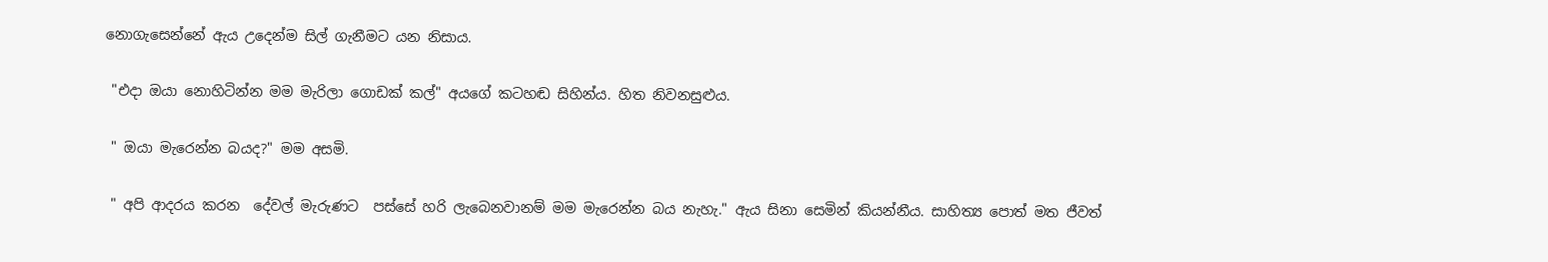නොගැසෙන්නේ ඇය උදෙන්ම සිල් ගැනීමට යන නිසාය.

 "එදා ඔයා නොහිටින්න මම මැරිලා ගොඩක් කල්" අයගේ කටහඬ සිහින්ය. හිත නිවනසුළුය.

 " ඔයා මැරෙන්න බයද?" මම අසමි.

 " අපි ආදරය කරන  දේවල් මැරුණට  පස්සේ හරි ලැබෙනවානම් මම මැරෙන්න බය නැහැ." ඇය සිනා සෙමින් කියන්නීය. සාහිත්‍ය පොත් මත ජීවත්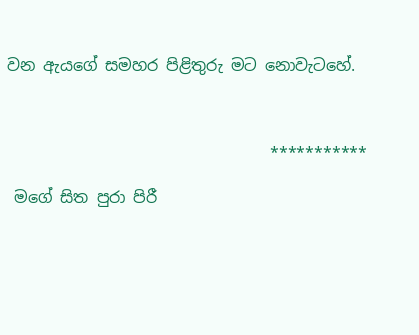වන ඇයගේ සමහර පිළිතුරු මට නොවැටහේ.



                                 ***********

 මගේ සිත පුරා පිරී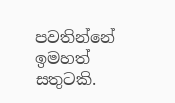පවතින්නේ ඉමහත් සතුටකි.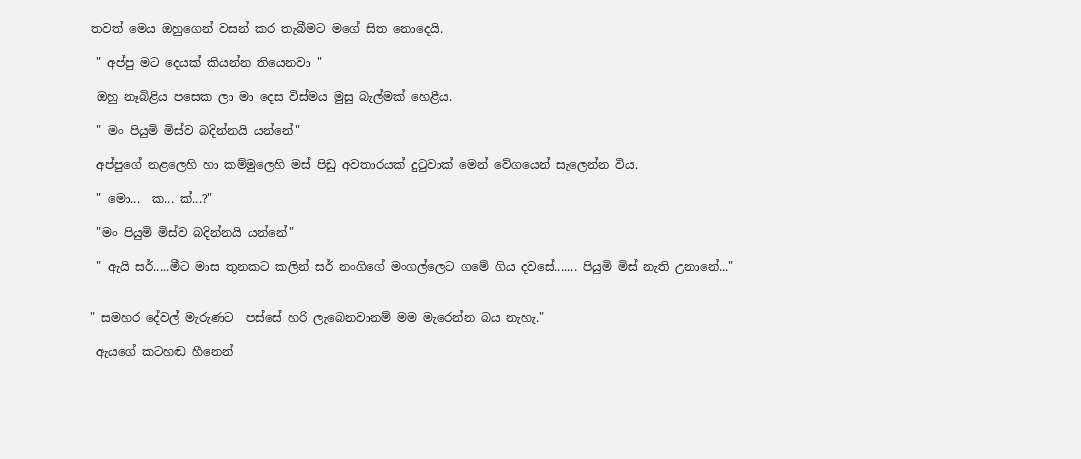තවත් මෙය ඔහුගෙන් වසන් කර තැබීමට මගේ සිත නොදෙයි.

 " අප්පු මට දෙයක් කියන්න තියෙනවා "

 ඔහු නෑබිළිය පසෙක ලා මා දෙස විස්මය මුසු බැල්මක් හෙළීය.

 " මං පියුමි මිස්ව බදින්නයි යන්නේ"

 අප්පුගේ නළලෙහි හා කම්මුලෙහි මස් පිඩු අවතාරයක් දුටුවාක් මෙන් වේගයෙන් සැලෙන්න විය.

 " මො...  ක... ක්...?"

 "මං පියුමි මිස්ව බදින්නයි යන්නේ"

 " ඇයි සර්.....මීට මාස තුනකට කලින් සර් නංගිගේ මංගල්ලෙට ගමේ ගිය දවසේ....... පියුමි මිස් නැති උනානේ..."


" සමහර දේවල් මැරුණට  පස්සේ හරි ලැබෙනවානම් මම මැරෙන්න බය නැහැ."

 ඇයගේ කටහඬ හීනෙන්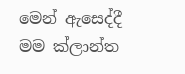මෙන් ඇසෙද්දී මම ක්ලාන්ත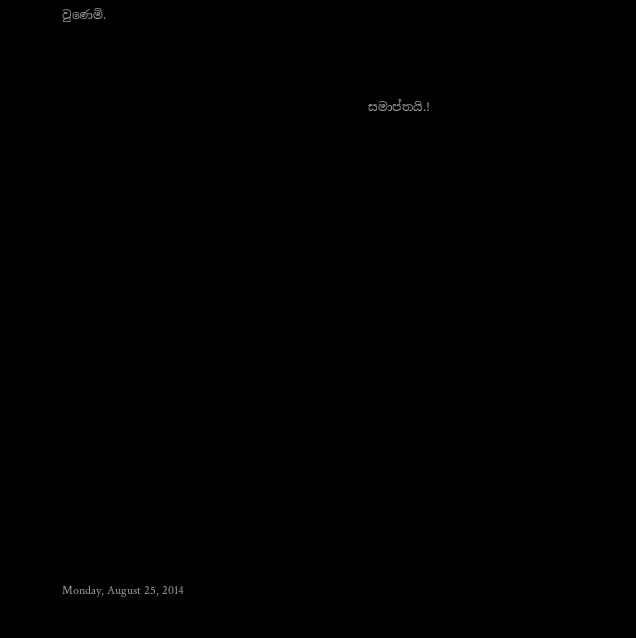වුණෙමි.



                                                   සමාප්තයි.!




















Monday, August 25, 2014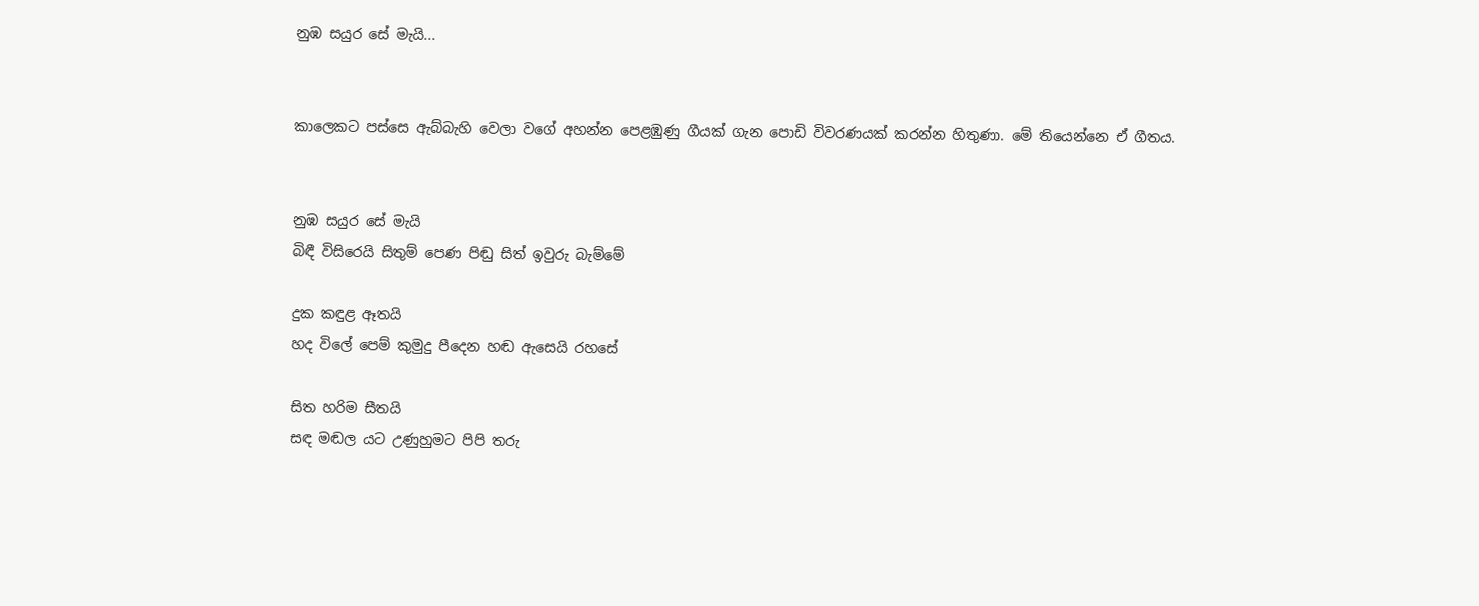නුඹ සයුර සේ මැයි...


කාලෙකට පස්සෙ ඇබ්බැහි වෙලා වගේ අහන්න පෙළඹුණු ගීයක් ගැන පොඩි විවරණයක් කරන්න හිතුණා. මේ තියෙන්නෙ ඒ ගීතය.


නුඹ සයුර සේ මැයි
බිඳී විසිරෙයි සිතුම් පෙණ පිඬු සිත් ඉවුරු බැම්මේ

දුක කඳුළ ඈතයි
හද විලේ පෙම් කුමුදු පීදෙන හඬ ඇසෙයි රහසේ

සිත හරිම සීතයි
සඳ මඬල යට උණුහුමට පිපි තරු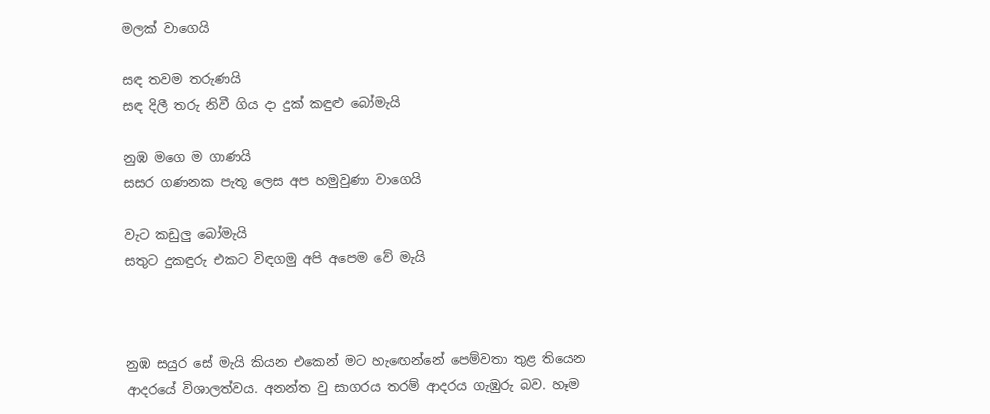මලක් වාගෙයි

සඳ තවම තරුණයි
සඳ දිලී තරු නිවී ගිය දා දුක් කඳුළු බෝමැයි

නුඹ මගෙ ම ගාණයි
සසර ගණනක පැතූ ලෙස අප හමුවුණා වාගෙයි

වැට කඩුලු බෝමැයි
සතුට දුකඳුරු එකට විඳගමු අපි අපෙම වේ මැයි



නුඹ සයුර සේ මැයි කියන එකෙන් මට හැඟෙන්නේ පෙම්වතා තුළ තියෙන ආදරයේ විශාලත්වය. අනන්ත වු සාගරය තරම් ආදරය ගැඹුරු බව. හෑම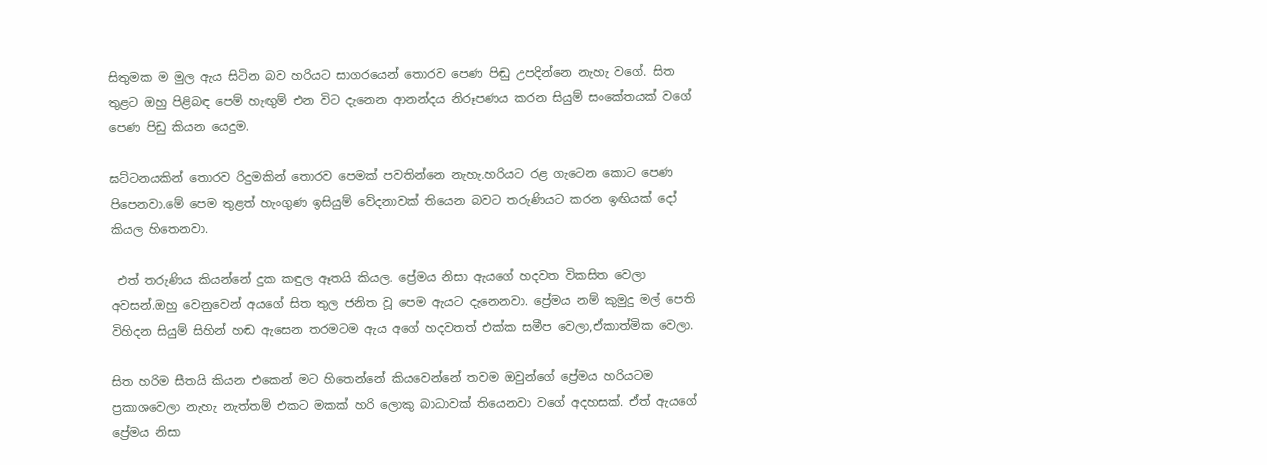සිතුමක ම මුල ඇය සිටින බව හරියට සාගරයෙන් තොරව පෙණ පිඬු උපදින්නෙ නැහැ වගේ. සිත තුළට ඔහු පිළිබඳ පෙම් හැඟුම් එන විට දැනෙන ආනන්දය නිරූපණය කරන සියුම් සංකේතයක් වගේ පෙණ පිඩු කියන යෙදුම.

ඝට්ටනයකින් තොරව රිදුමකින් තොරව පෙමක් පවතින්නෙ නැහැ.හරියට රළ ගැටෙන කොට පෙණ පිපෙනවා.මේ පෙම තුළත් හැංගුණ ඉසියුම් වේදනාවක් තියෙන බවට තරුණියට කරන ඉඟියක් දෝ කියල හිතෙනවා.

 එත් තරුණිය කියන්නේ දුක කඳුල ඈතයි කියල. ප්‍රේමය නිසා ඇයගේ හදවත විකසිත වෙලා අවසන්.ඔහු වෙනුවෙන් අයගේ සිත තුල ජනිත වූ පෙම ඇයට දැනෙනවා. ප්‍රේමය නම් කුමුදු මල් පෙති විහිදන සියුම් සිහින් හඬ ඇසෙන තරමටම ඇය අගේ හදවතත් එක්ක සමීප වෙලා,ඒකාත්මික වෙලා.

සිත හරිම සීතයි කියන එකෙන් මට හිතෙන්නේ කියවෙන්නේ තවම ඔවුන්ගේ ප්‍රේමය හරියටම ප්‍රකාශවෙලා නැහැ නැත්තම් එකට මකක් හරි ලොකු බාධාවක් තියෙනවා වගේ අදහසක්. ඒත් ඇයගේ ප්‍රේමය නිසා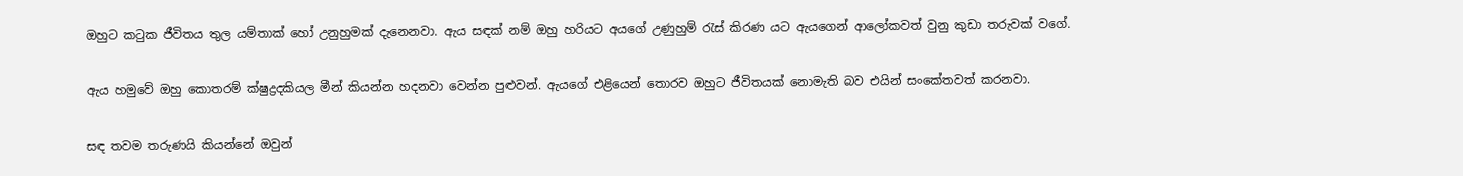ඔහුට කටුක ජීවිතය තුල යම්තාක් හෝ උනුහුමක් දැනෙනවා. ඇය සඳක් නම් ඔහු හරියට අයගේ උණුහුම් රැස් කිරණ යට ඇයගෙන් ආලෝකවත් වුනු කුඩා තරුවක් වගේ.

ඇය හමුවේ ඔහු කොතරම් ක්ෂුද්‍රදකියල මීන් කියන්න හදනවා වෙන්න පුළුවන්. ඇයගේ එළියෙන් තොරව ඔහුට ජීවිතයක් නොමැති බව එයින් සංකේතවත් කරනවා.

සඳ තවම තරුණයි කියන්නේ ඔවුන්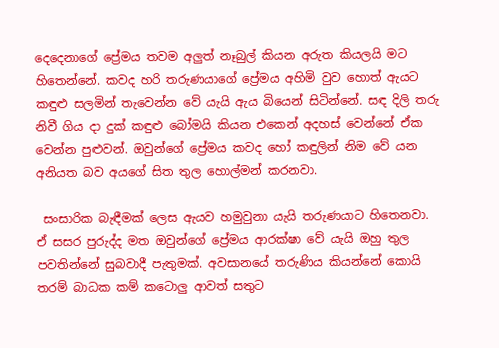දෙදෙනාගේ ප්‍රේමය තවම අලුත් නෑබුල් කියන අරුත කියලයි මට හිතෙන්නේ. කවද හරි තරුණයාගේ ප්‍රේමය අහිමි වුව හොත් ඇයට කඳුළු සලමින් තැවෙන්න වේ යැයි ඇය බියෙන් සිටින්නේ. සඳ දිලි තරු නිවී ගිය දා දුක් කඳුළු බෝමයි කියන එකෙන් අදහස් වෙන්නේ ඒක වෙන්න පුළුවන්. ඔවුන්ගේ ප්‍රේමය කවද හෝ කඳුලින් නිම වේ යන අනියත බව අයගේ සිත තුල හොල්මන් කරනවා.

 සංසාරික බැඳීමක් ලෙස ඇයව හමුවුනා යැයි තරුණයාට හිතෙනවා. ඒ සසර පුරුද්ද මත ඔවුන්ගේ ප්‍රේමය ආරක්ෂා වේ යැයි ඔහු තුල පවතින්නේ සුබවාදී පැතුමක්. අවසානයේ තරුණිය කියන්නේ කොයි තරම් බාධක කම් කටොලු ආවත් සතුට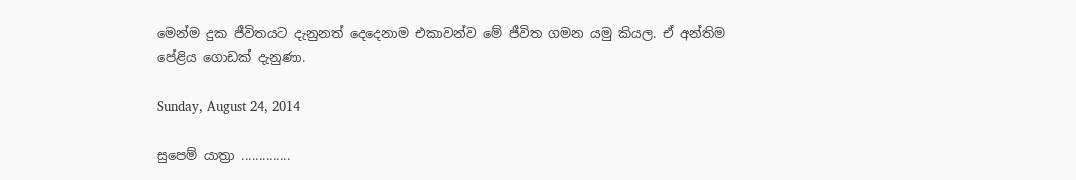මෙන්ම දුක ජීවිතයට දැනුනත් දෙදෙනාම එකාවන්ව මේ ජීවිත ගමන යමු කියල. ඒ අන්තිම පේළිය ගොඩක් දැනුණා.

Sunday, August 24, 2014

සුපෙම් යාත්‍රා ..............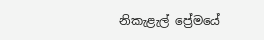නිකැළැල් ප්‍රේමයේ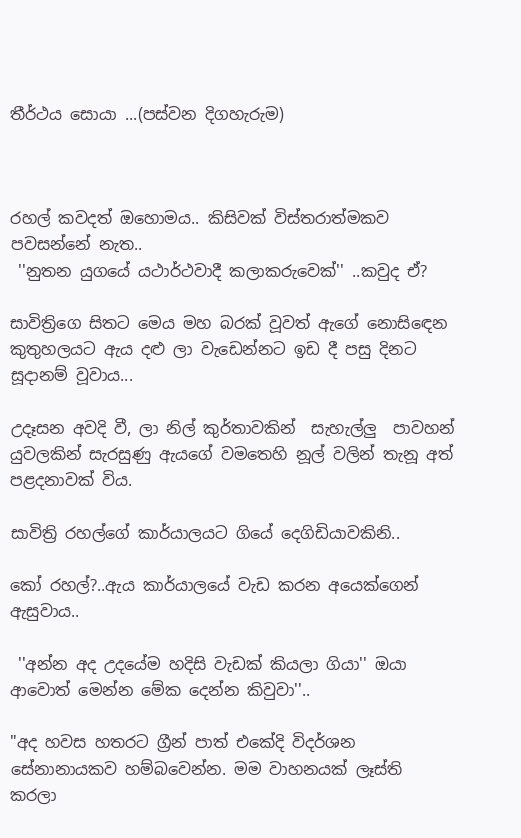තීර්ථය සොයා ...(පස්වන දිගහැරුම)



රහල් කවදත් ඔහොමය.. කිසිවක් විස්තරාත්මකව පවසන්නේ නැත..
 ''නුතන යුගයේ යථාර්ථවාදී කලාකරුවෙක්'' ..කවුද ඒ?

සාවිත්‍රිගෙ සිතට මෙය මහ බරක් වූවත් ඇගේ නොසිඳෙන කුතුහලයට ඇය දළු ලා වැඩෙන්නට ඉඩ දී පසු දිනට සූදානම් වූවාය...

උදෑසන අවදි වී, ලා නිල් කුර්තාවකින්  සැහැල්ලු  පාවහන් යුවලකින් සැරසුණු ඇයගේ වමතෙහි නූල් වලින් තැනූ අත් පළදනාවක් විය.

සාවිත්‍රි රහල්ගේ කාර්යාලයට ගියේ දෙගිඩියාවකිනි..

කෝ රහල්?..ඇය කාර්යාලයේ වැඩ කරන අයෙක්ගෙන් ඇසුවාය..

 ''අන්න අද උදයේම හදිසි වැඩක් කියලා ගියා'' ඔයා ආවොත් මෙන්න මේක දෙන්න කිවුවා''..

"අද හවස හතරට ග්‍රීන් පාත් එකේදි විදර්ශන සේනානායකව හම්බවෙන්න. මම වාහනයක් ලෑස්ති කරලා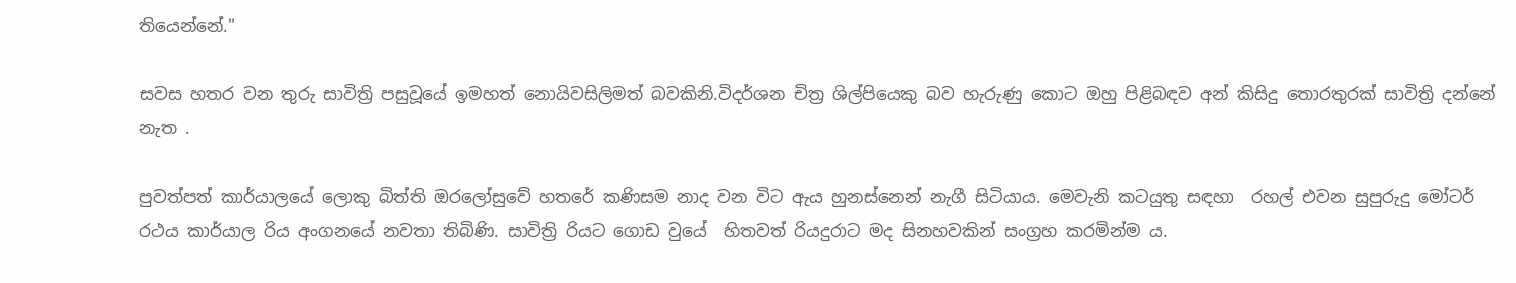තියෙන්නේ."

සවස හතර වන තුරු සාවිත්‍රි පසුවූයේ ඉමහත් නොයිවසිලිමත් බවකිනි.විදර්ශන චිත්‍ර ශිල්පියෙකු බව හැරුණු කොට ඔහු පිළිබඳව අන් කිසිදු තොරතුරක් සාවිත්‍රි දන්නේ නැත .

පුවත්පත් කාර්යාලයේ ලොකු බිත්ති ඔරලෝසුවේ හතරේ කණිසම නාද වන විට ඇය හුනස්නෙන් නැගී සිටියාය. මෙවැනි කටයුතු සඳහා  රහල් එවන සුපුරුදු මෝටර් රථය කාර්යාල රිය අංගනයේ නවතා තිබිණි. සාවිත්‍රි රියට ගොඩ වුයේ  හිතවත් රියදුරාට මද සිනහවකින් සංග්‍රහ කරමින්ම ය.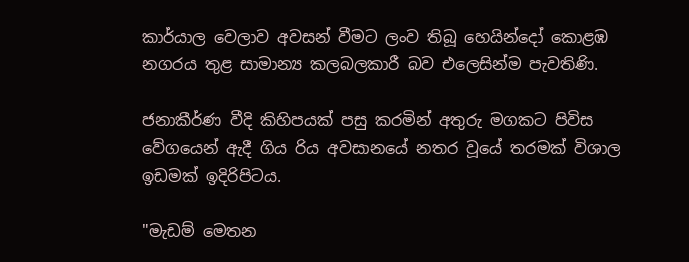කාර්යාල වෙලාව අවසන් වීමට ලංව තිබූ හෙයින්දෝ කොළඹ නගරය තුළ සාමාන්‍ය කලබලකාරී බව එලෙසින්ම පැවතිණි.

ජනාකීර්ණ වීදි කිහිපයක් පසු කරමින් අතුරු මගකට පිවිස වේගයෙන් ඇදී ගිය රිය අවසානයේ නතර වූයේ තරමක් විශාල ඉඩමක් ඉදිරිපිටය.

"මැඩම් මෙතන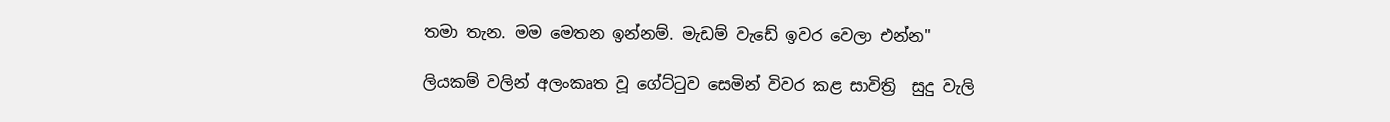තමා තැන. මම මෙතන ඉන්නම්. මැඩම් වැඩේ ඉවර වෙලා එන්න"

ලියකම් වලින් අලංකෘත වූ ගේට්ටුව සෙමින් විවර කළ සාවිත්‍රි  සුදු වැලි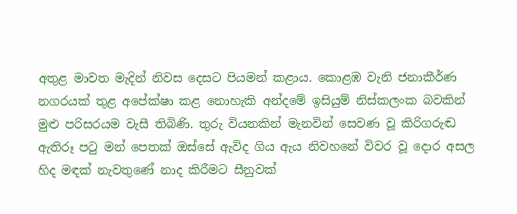අතුළ මාවත මැදින් නිවස දෙසට පියමන් කළාය. කොළඹ වැනි ජනාකීර්ණ නගරයක් තුළ අපේක්ෂා කළ නොහැකි අන්දමේ ඉසියුම් නිස්කලංක බවකින් මුළු පරිසරයම වැසී තිබිණි. තුරු වියනකින් මැනවින් සෙවණ වූ කිරිගරුඬ ඇතිරූ පටු මන් පෙතක් ඔස්සේ ඇවිද ගිය ඇය නිවහනේ විවර වූ දොර අසල හිද මඳක් නැවතුණේ නාද කිරීමට සීනුවක්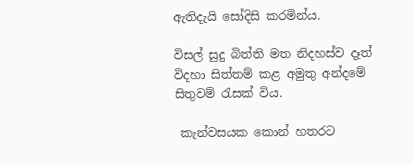ඇතිදැයි සෝදිසි කරමින්ය.

විසල් සුදු බිත්ති මත නිදහස්ව දෑත් විදහා සිත්තම් කළ අමුතු අන්දමේ සිතුවම් රැසක් විය.

 කැන්වසයක කොන් හතරට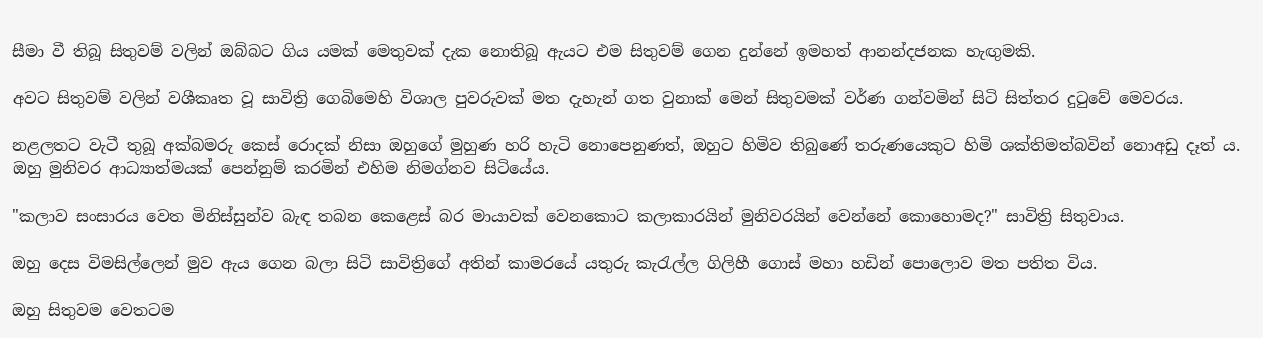සීමා වී තිබූ සිතුවම් වලින් ඔබ්බට ගිය යමක් මෙතුවක් දැක නොතිබූ ඇයට එම සිතුවම් ගෙන දුන්නේ ඉමහත් ආනන්දජනක හැඟුමකි.

අවට සිතුවම් වලින් වශීකෘත වූ සාවිත්‍රි ගෙබිමෙහි විශාල පුවරුවක් මත දැහැන් ගත වුනාක් මෙන් සිතුවමක් වර්ණ ගන්වමින් සිටි සිත්තර දුටුවේ මෙවරය.

නළලතට වැටී තුබූ අක්බමරු කෙස් රොදක් නිසා ඔහුගේ මුහුණ හරි හැටි නොපෙනුණත්, ඔහුට හිමිව තිබුණේ තරුණයෙකුට හිමි ශක්තිමත්බවින් නොඅඩු දෑත් ය. ඔහු මුනිවර ආධ්‍යාත්මයක් පෙන්නුම් කරමින් එහිම නිමග්නව සිටියේය.

"කලාව සංසාරය වෙත මිනිස්සුන්ව බැඳ තබන කෙළෙස් බර මායාවක් වෙනකොට කලාකාරයින් මුනිවරයින් වෙන්නේ කොහොමද?" සාවිත්‍රි සිතුවාය.

ඔහු දෙස විමසිල්ලෙන් මුව ඇය ගෙන බලා සිටි සාවිත්‍රිගේ අතින් කාමරයේ යතුරු කැරැල්ල ගිලිහී ගොස් මහා හඩින් පොලොව මත පතිත විය.

ඔහු සිතුවම වෙතටම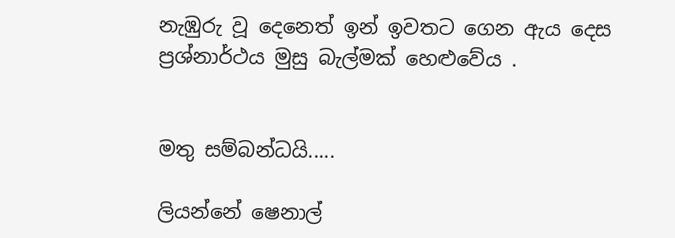නැඹුරු වූ දෙනෙත් ඉන් ඉවතට ගෙන ඇය දෙස ප්‍රශ්නාර්ථය මුසු බැල්මක් හෙළුවේය .


මතු සම්බන්ධයි.....

ලියන්නේ ෂෙනාල්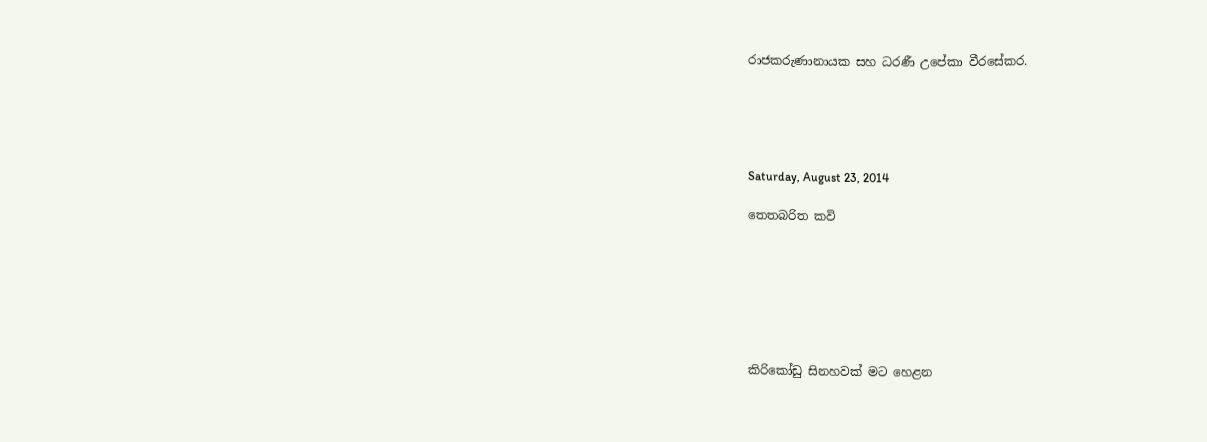රාජකරුණානායක සහ ධරණී උපේකා වීරසේකර.





Saturday, August 23, 2014

තෙතබරිත කවි







කිරිකෝඩු සිනහවක් මට හෙළන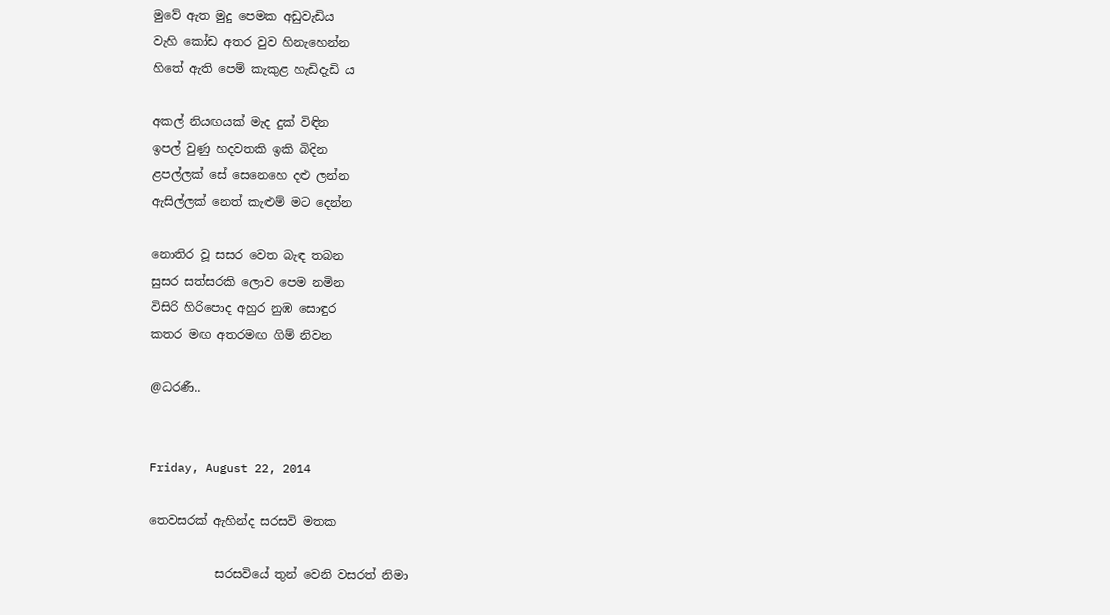මුවේ ඇත මුදු පෙමක අඩුවැඩිය
වැහි කෝඩ අතර වුව හිනැහෙන්න
හිතේ ඇති පෙම් කැකුළ හැඩිදැඩි ය

අකල් නියඟයක් මැද දුක් විඳින
ඉපල් වුණු හදවතකි ඉකි බිදින
ළපල්ලක් සේ සෙනෙහෙ දළු ලන්න
ඇසිල්ලක් නෙත් කැළුම් මට දෙන්න

නොතිර වූ සසර වෙත බැඳ තබන
සුසර සත්සරකි ලොව පෙම නමින
විසිරි හිරිපොද අහුර නුඹ සොඳුර
කතර මඟ අතරමඟ ගිම් නිවන

@ධරණී..


Friday, August 22, 2014

තෙවසරක් ඇහින්ද සරසවි මතක

           සරසවියේ තුන් වෙනි වසරත් නිමා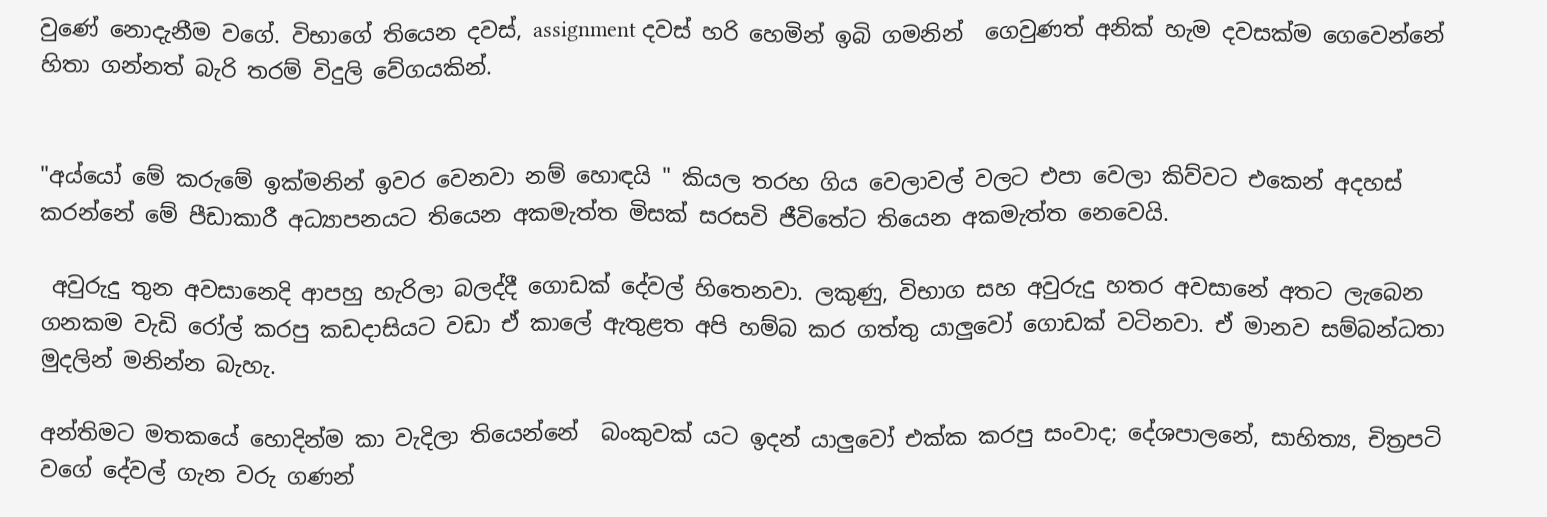වුණේ නොදැනීම වගේ. විභාගේ තියෙන දවස්, assignment දවස් හරි හෙමින් ඉබි ගමනින්  ගෙවුණත් අනික් හැම දවසක්ම ගෙවෙන්නේ හිතා ගන්නත් බැරි තරම් විදුලි වේගයකින්.


"අය්යෝ මේ කරුමේ ඉක්මනින් ඉවර වෙනවා නම් හොඳයි " කියල තරහ ගිය වෙලාවල් වලට එපා වෙලා කිව්වට එකෙන් අදහස් කරන්නේ මේ පීඩාකාරී අධ්‍යාපනයට තියෙන අකමැත්ත මිසක් සරසවි ජීවිතේට තියෙන අකමැත්ත නෙවෙයි.

 අවුරුදු තුන අවසානෙදි ආපහු හැරිලා බලද්දී ගොඩක් දේවල් හිතෙනවා. ලකුණු, විභාග සහ අවුරුදු හතර අවසානේ අතට ලැබෙන ගනකම වැඩි රෝල් කරපු කඩදාසියට වඩා ඒ කාලේ ඇතුළත අපි හම්බ කර ගත්තු යාලුවෝ ගොඩක් වටිනවා. ඒ මානව සම්බන්ධතා මුදලින් මනින්න බැහැ.

අන්තිමට මතකයේ හොදින්ම කා වැදිලා තියෙන්නේ  බංකුවක් යට ඉදන් යාලුවෝ එක්ක කරපු සංවාද; දේශපාලනේ, සාහිත්‍ය, චිත්‍රපටි වගේ දේවල් ගැන වරු ගණන්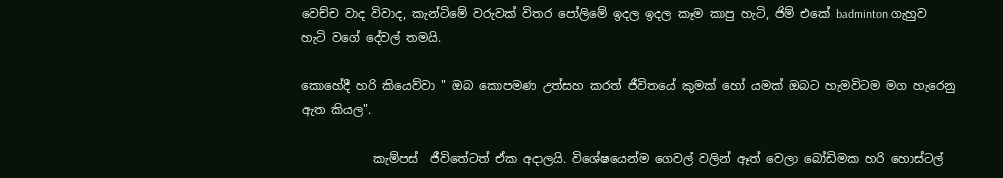වෙච්ච වාද විවාද, කැන්ටිමේ වරුවක් විතර පෝලිමේ ඉදල ඉදල කෑම කාපු හැටි, ජිම් එකේ badminton ගැහුව හැටි වගේ දේවල් තමයි.

කොහේදී හරි කියෙව්වා " ඔබ කොපමණ උත්සහ කරත් ජීවිතයේ කුමක් හෝ යමක් ඔබට හැමවිටම මග හැරෙනු ඇත කියල".

            කැම්පස්  ජීවිතේටත් ඒක අදාලයි. විශේෂයෙන්ම ගෙවල් වලින් ඈත් වෙලා බෝඩිමක හරි හොස්ටල්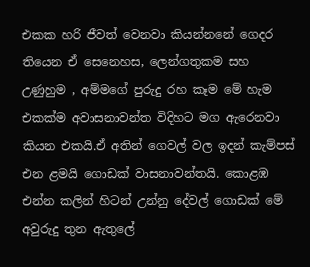එකක හරි ජීවත් වෙනවා කියන්නනේ ගෙදර තියෙන ඒ සෙනෙහස, ලෙන්ගතුකම සහ උණුහුම , අම්මගේ පුරුදු රහ කෑම මේ හැම එකක්ම අවාසනාවන්ත විදිහට මග ඇරෙනවා කියන එකයි.ඒ අතින් ගෙවල් වල ඉදන් කැම්පස් එන ළමයි ගොඩක් වාසනාවන්තයි. කොළඹ එන්න කලින් හිටන් උන්නු දේවල් ගොඩක් මේ අවුරුදු තුන ඇතුලේ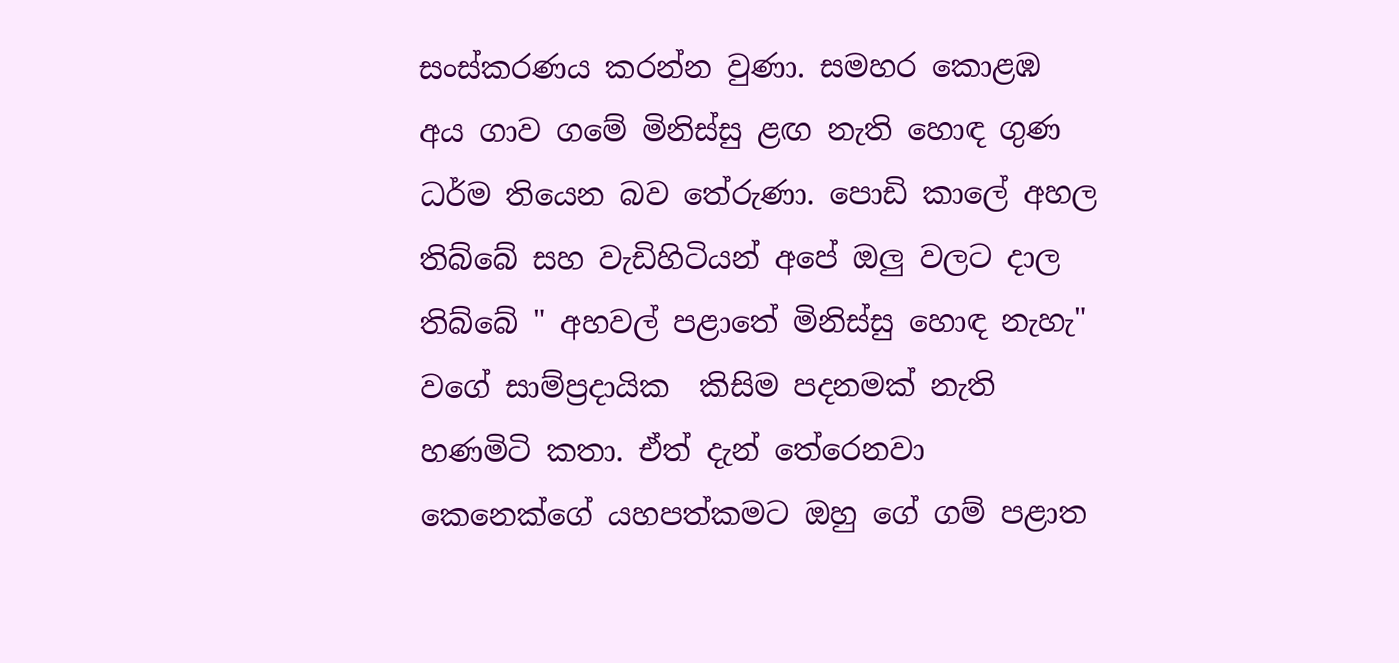සංස්කරණය කරන්න වුණා. සමහර කොළඹ අය ගාව ගමේ මිනිස්සු ළඟ නැති හොඳ ගුණ ධර්ම තියෙන බව තේරුණා. පොඩි කාලේ අහල තිබ්බේ සහ වැඩිහිටියන් අපේ ඔලු වලට දාල තිබ්බේ " අහවල් පළාතේ මිනිස්සු හොඳ නැහැ" වගේ සාම්ප්‍රදායික  කිසිම පදනමක් නැති හණමිටි කතා. ඒත් දැන් තේරෙනවා කෙනෙක්ගේ යහපත්කමට ඔහු ගේ ගම් පළාත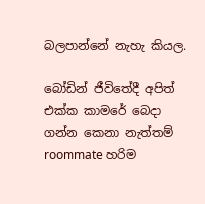බලපාන්නේ නැහැ කියල.

බෝඩින් ජීවිතේදී අපිත් එක්ක කාමරේ බෙදා ගන්න කෙනා නැත්තම් roommate හරිම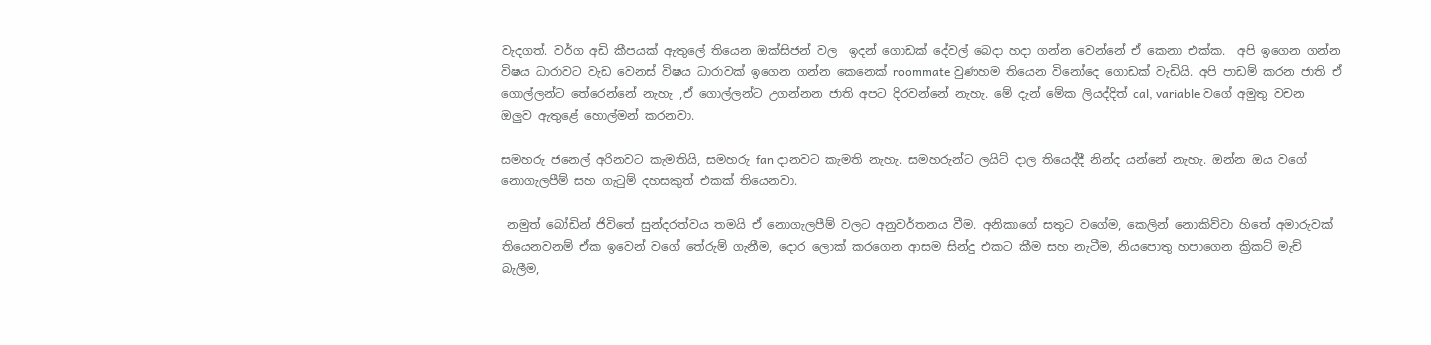වැදගත්. වර්ග අඩි කීපයක් ඇතුලේ තියෙන ඔක්සිජන් වල  ඉදන් ගොඩක් දේවල් බෙදා හදා ගන්න වෙන්නේ ඒ කෙනා එක්ක.  අපි ඉගෙන ගන්න විෂය ධාරාවට වැඩ වෙනස් විෂය ධාරාවක් ඉගෙන ගන්න කෙනෙක් roommate වුණහම තියෙන විනෝදෙ ගොඩක් වැඩියි. අපි පාඩම් කරන ජාති ඒ ගොල්ලන්ට තේරෙන්නේ නැහැ ,ඒ ගොල්ලන්ට උගන්නන ජාති අපට දිරවන්නේ නැහැ. මේ දැන් මේක ලියද්දිත් cal, variable වගේ අමුතු වචන ඔලුව ඇතුළේ හොල්මන් කරනවා.

සමහරු ජනෙල් අරිනවට කැමතියි, සමහරු fan දානවට කැමති නැහැ. සමහරුන්ට ලයිට් දාල තියෙද්දී නින්ද යන්නේ නැහැ. ඔන්න ඔය වගේ නොගැලපීම් සහ ගැටුම් දහසකුත් එකක් තියෙනවා.

 නමුත් බෝඩින් ජිවිතේ සුන්දරත්වය තමයි ඒ නොගැලපීම් වලට අනුවර්තනය වීම. අනිකාගේ සතුට වගේම, කෙලින් නොකිව්වා හිතේ අමාරුවක් තියෙනවනම් ඒක ඉවෙන් වගේ තේරුම් ගැනීම, දොර ලොක් කරගෙන ආසම සින්දු එකට කීම සහ නැටීම, නියපොතු හපාගෙන ක්‍රිකට්‌ මැච් බැලීම,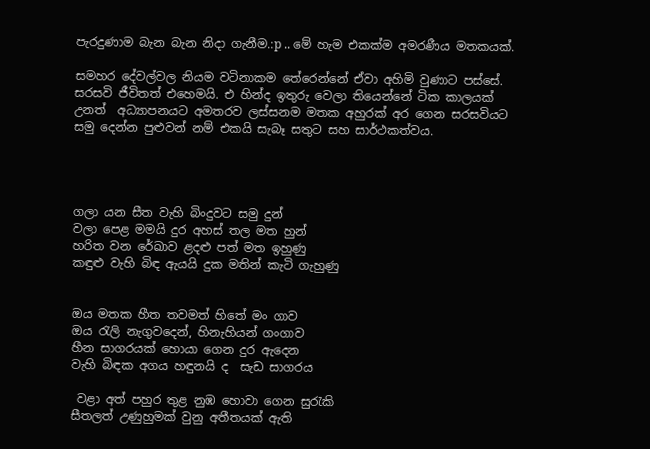පැරදුණාම බැන බැන නිදා ගැනීම.:p .. මේ හැම එකක්ම අමරණීය මතකයක්.

සමහර දේවල්වල නියම වටිනාකම තේරෙන්නේ ඒවා අහිමි වුණාට පස්සේ. සරසවි ජීවිතත් එහෙමයි. එ හින්ද ඉතුරු වෙලා තියෙන්නේ ටික කාලයක් උනත්  අධ්‍යාපනයට අමතරව ලස්සනම මතක අහුරක් අර ගෙන සරසවියට සමු දෙන්න පුළුවන් නම් එකයි සැබෑ සතුට සහ සාර්ථකත්වය.




ගලා යන සීත වැහි බිංදුවට සමු දුන්
වලා පෙළ මමයි දුර අහස් තල මත හුන්
හරිත වන රේඛාව ළදළු පත් මත ඉහුණු
කඳුළු වැහි බිඳ ඇයයි දුක මතින් කැටි ගැහුණු


ඔය මතක හීත තවමත් හිතේ මං ගාව
ඔය රැලි නැගුවදෙන්, හිනැහියන් ගංගාව
හීන සාගරයක් හොයා ගෙන දුර ඇදෙන
වැහි බිඳක අගය හඳුනයි ද  සැඩ සාගරය

 වළා අත් පහුර තුළ නුඹ හොවා ගෙන සුරැකි
සීතලත් උණුහුමක් වුනු අතීතයක් ඇති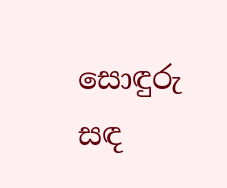සොඳුරු සඳ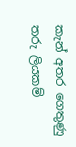කැන් අතර ගෙතුණු තරු ලියකම්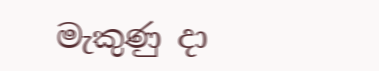මැකුණු දා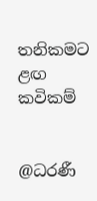තනිකමට ළඟ කවිකම්


@ධරණී